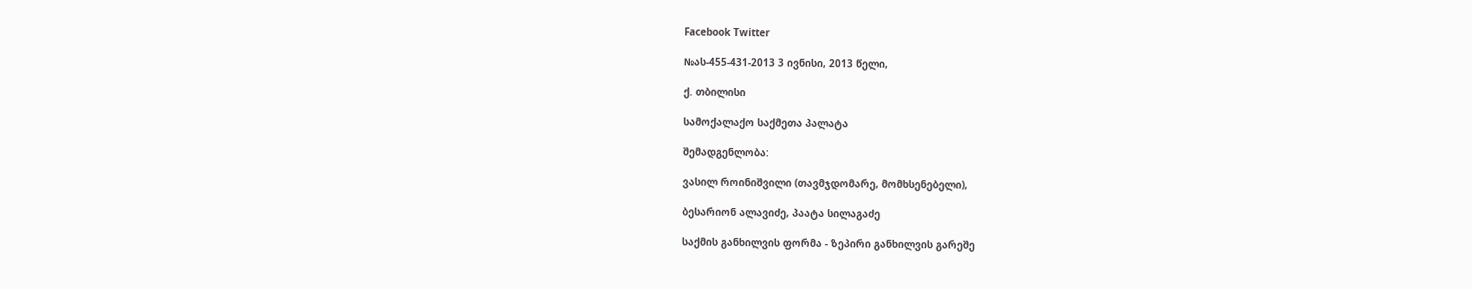Facebook Twitter

№ას-455-431-2013 3 ივნისი, 2013 წელი,

ქ. თბილისი

სამოქალაქო საქმეთა პალატა

შემადგენლობა:

ვასილ როინიშვილი (თავმჯდომარე, მომხსენებელი),

ბესარიონ ალავიძე, პაატა სილაგაძე

საქმის განხილვის ფორმა - ზეპირი განხილვის გარეშე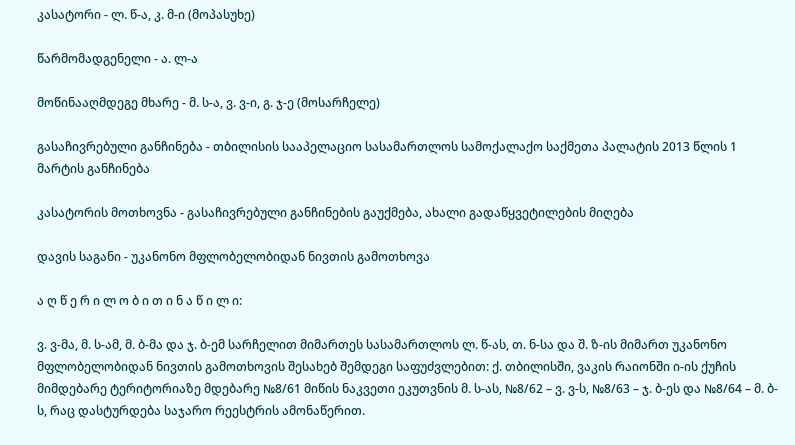კასატორი - ლ. წ-ა, კ. მ-ი (მოპასუხე)

წარმომადგენელი - ა. ლ-ა

მოწინააღმდეგე მხარე - მ. ს-ა, ვ. ვ-ი, გ. ჯ-ე (მოსარჩელე)

გასაჩივრებული განჩინება - თბილისის სააპელაციო სასამართლოს სამოქალაქო საქმეთა პალატის 2013 წლის 1 მარტის განჩინება

კასატორის მოთხოვნა - გასაჩივრებული განჩინების გაუქმება, ახალი გადაწყვეტილების მიღება

დავის საგანი - უკანონო მფლობელობიდან ნივთის გამოთხოვა

ა ღ წ ე რ ი ლ ო ბ ი თ ი ნ ა წ ი ლ ი:

ვ. ვ-მა, მ. ს-ამ, მ. ბ-მა და ჯ. ბ-ემ სარჩელით მიმართეს სასამართლოს ლ. წ-ას, თ. ნ-სა და შ. ზ-ის მიმართ უკანონო მფლობელობიდან ნივთის გამოთხოვის შესახებ შემდეგი საფუძვლებით: ქ. თბილისში, ვაკის რაიონში ი-ის ქუჩის მიმდებარე ტერიტორიაზე მდებარე №8/61 მიწის ნაკვეთი ეკუთვნის მ. ს-ას, №8/62 – ვ. ვ-ს, №8/63 – ჯ. ბ-ეს და №8/64 – მ. ბ-ს, რაც დასტურდება საჯარო რეესტრის ამონაწერით.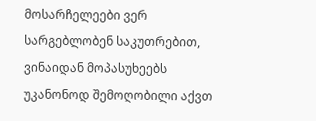მოსარჩელეები ვერ სარგებლობენ საკუთრებით, ვინაიდან მოპასუხეებს უკანონოდ შემოღობილი აქვთ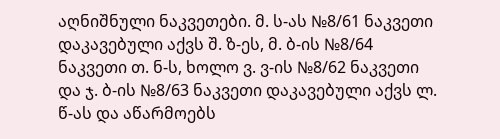აღნიშნული ნაკვეთები. მ. ს-ას №8/61 ნაკვეთი დაკავებული აქვს შ. ზ-ეს, მ. ბ-ის №8/64 ნაკვეთი თ. ნ-ს, ხოლო ვ. ვ-ის №8/62 ნაკვეთი და ჯ. ბ-ის №8/63 ნაკვეთი დაკავებული აქვს ლ. წ-ას და აწარმოებს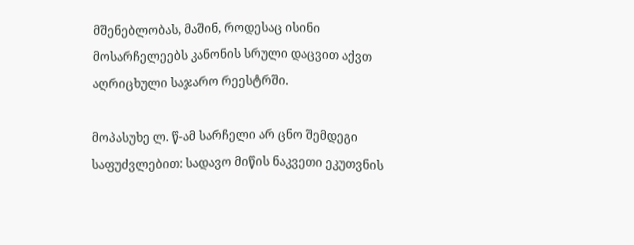მშენებლობას, მაშინ, როდესაც ისინი მოსარჩელეებს კანონის სრული დაცვით აქვთ აღრიცხული საჯარო რეესტრში.

მოპასუხე ლ. წ-ამ სარჩელი არ ცნო შემდეგი საფუძვლებით: სადავო მიწის ნაკვეთი ეკუთვნის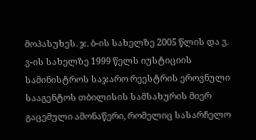მოპასუხეს. ჯ. ბ-ის სახელზე 2005 წლის და ვ. ვ-ის სახელზე 1999 წელს იუსტიციის სამინისტროს საჯარო რეესტრის ეროვნული სააგენტოს თბილისის სამსახურის მიერ გაცემული ამონაწერი, რომელიც სასარჩელო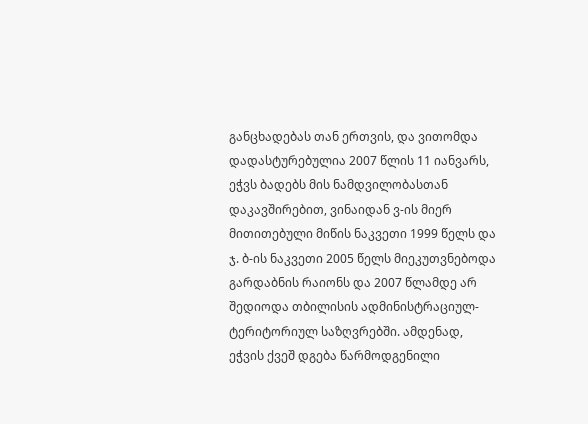განცხადებას თან ერთვის, და ვითომდა დადასტურებულია 2007 წლის 11 იანვარს, ეჭვს ბადებს მის ნამდვილობასთან დაკავშირებით, ვინაიდან ვ-ის მიერ მითითებული მიწის ნაკვეთი 1999 წელს და ჯ. ბ-ის ნაკვეთი 2005 წელს მიეკუთვნებოდა გარდაბნის რაიონს და 2007 წლამდე არ შედიოდა თბილისის ადმინისტრაციულ-ტერიტორიულ საზღვრებში. ამდენად, ეჭვის ქვეშ დგება წარმოდგენილი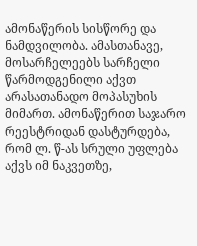ამონაწერის სისწორე და ნამდვილობა. ამასთანავე, მოსარჩელეებს სარჩელი წარმოდგენილი აქვთ არასათანადო მოპასუხის მიმართ. ამონაწერით საჯარო რეესტრიდან დასტურდება, რომ ლ. წ-ას სრული უფლება აქვს იმ ნაკვეთზე,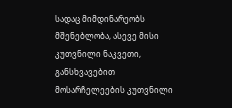სადაც მიმდინარეობს მშენებლობა, ასევე მისი კუთვნილი ნაკვეთი, განსხვავებით მოსარჩელეების კუთვნილი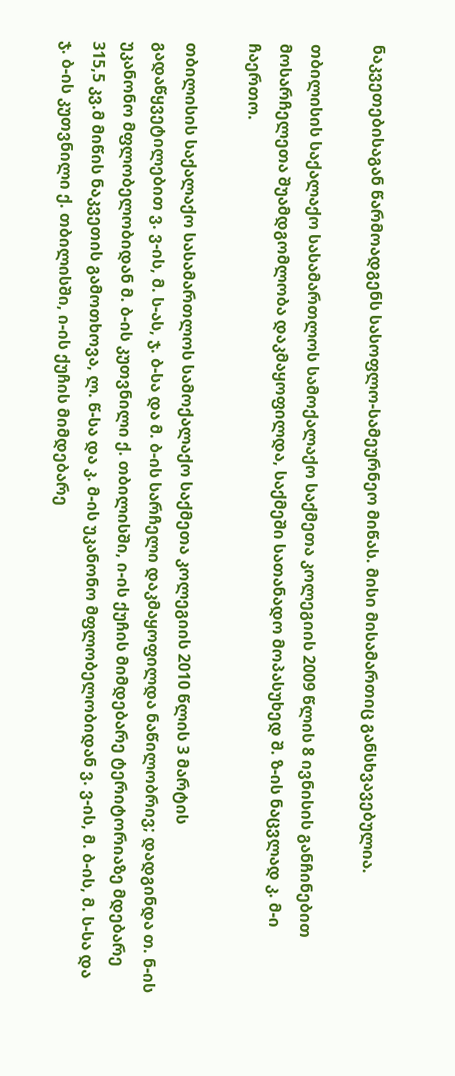ნაკვეთებისაგან წარმოადგენს სასოფლო-სამეურნეო მიწას. მისი მისამართიც განსხვავებულია.

თბილისის საქალაქო სასამართლოს სამოქალაქო საქმეთა კოლეგიის 2009 წლის 8 ივნისის განჩინებით მოსარჩელეთა შუამდგომლობა დაკმაყოფილდა, საქმეში სათანადო მოპასუხედ შ. ზ-ის ნაცვლად კ. მ-ი ჩაერთო.

თბილისის საქალაქო სასამართლოს სამოქალაქო საქმეთა კოლეგიის 2010 წლის 3 მარტის გადაწყვეტილებით ვ. ვ-ის, მ. ს-ას, ჯ. ბ-სა და მ. ბ-ის სარჩელი დაკმაყოფილდა ნაწილობრივ; დადგინდა თ. ნ-ის უკანონო მფლობელობიდან მ. ბ-ის კუთვნილი ქ. თბილისში, ი-ის ქუჩის მიმდებარე ტერიტორიაზე მდებარე 315,5 კვ.მ მიწის ნაკვეთის გამოთხოვა, ლ. წ-სა და კ. მ-ის უკანონო მფლობელობიდან ვ. ვ-ის, მ. ბ-ის, მ. ს-სა და ჯ. ბ-ის კუთვნილი ქ. თბილისში, ი-ის ქუჩის მიმდებარე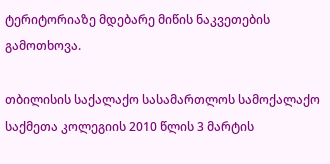ტერიტორიაზე მდებარე მიწის ნაკვეთების გამოთხოვა.

თბილისის საქალაქო სასამართლოს სამოქალაქო საქმეთა კოლეგიის 2010 წლის 3 მარტის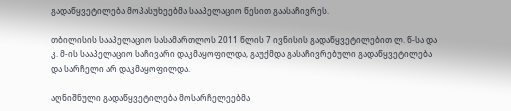გადაწყვეტილება მოპასუხეებმა სააპელაციო წესით გაასაჩივრეს.

თბილისის სააპელაციო სასამართლოს 2011 წლის 7 ივნისის გადაწყვეტილებით ლ. წ-სა და კ. მ-ის სააპელაციო საჩივარი დაკმაყოფილდა, გაუქმდა გასაჩივრებული გადაწყვეტილება და სარჩელი არ დაკმაყოფილდა.

აღნიშნული გადაწყვეტილება მოსარჩელეებმა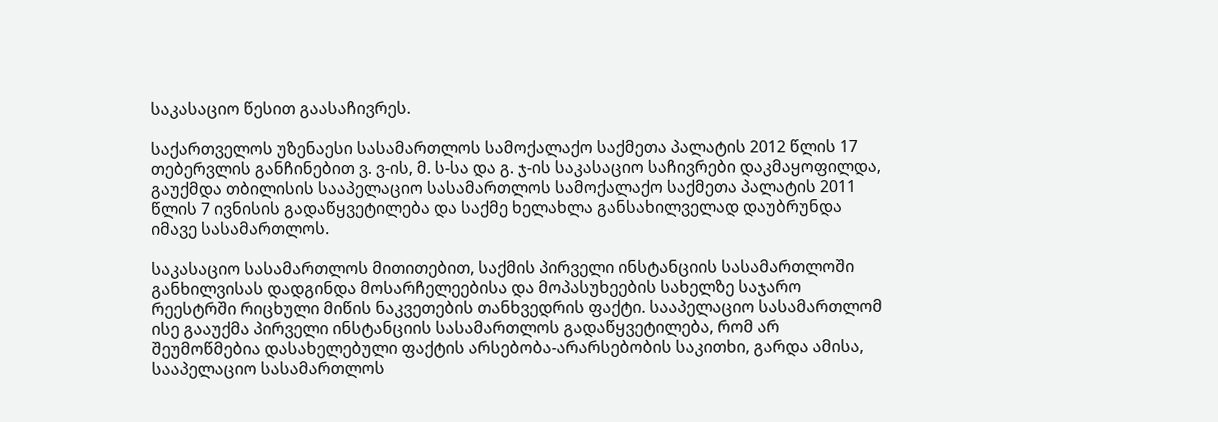საკასაციო წესით გაასაჩივრეს.

საქართველოს უზენაესი სასამართლოს სამოქალაქო საქმეთა პალატის 2012 წლის 17 თებერვლის განჩინებით ვ. ვ-ის, მ. ს-სა და გ. ჯ-ის საკასაციო საჩივრები დაკმაყოფილდა, გაუქმდა თბილისის სააპელაციო სასამართლოს სამოქალაქო საქმეთა პალატის 2011 წლის 7 ივნისის გადაწყვეტილება და საქმე ხელახლა განსახილველად დაუბრუნდა იმავე სასამართლოს.

საკასაციო სასამართლოს მითითებით, საქმის პირველი ინსტანციის სასამართლოში განხილვისას დადგინდა მოსარჩელეებისა და მოპასუხეების სახელზე საჯარო რეესტრში რიცხული მიწის ნაკვეთების თანხვედრის ფაქტი. სააპელაციო სასამართლომ ისე გააუქმა პირველი ინსტანციის სასამართლოს გადაწყვეტილება, რომ არ შეუმოწმებია დასახელებული ფაქტის არსებობა-არარსებობის საკითხი, გარდა ამისა, სააპელაციო სასამართლოს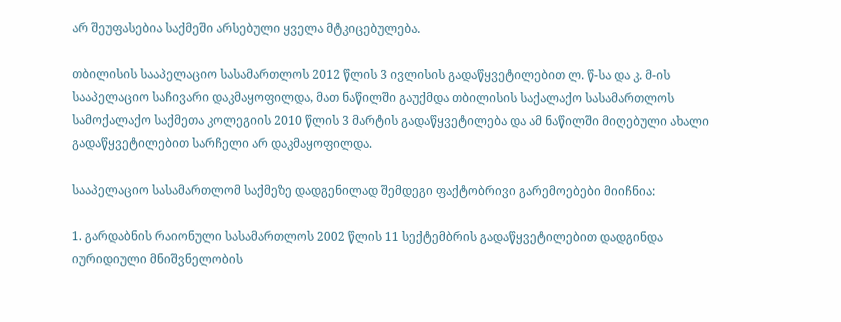არ შეუფასებია საქმეში არსებული ყველა მტკიცებულება.

თბილისის სააპელაციო სასამართლოს 2012 წლის 3 ივლისის გადაწყვეტილებით ლ. წ-სა და კ. მ-ის სააპელაციო საჩივარი დაკმაყოფილდა, მათ ნაწილში გაუქმდა თბილისის საქალაქო სასამართლოს სამოქალაქო საქმეთა კოლეგიის 2010 წლის 3 მარტის გადაწყვეტილება და ამ ნაწილში მიღებული ახალი გადაწყვეტილებით სარჩელი არ დაკმაყოფილდა.

სააპელაციო სასამართლომ საქმეზე დადგენილად შემდეგი ფაქტობრივი გარემოებები მიიჩნია:

1. გარდაბნის რაიონული სასამართლოს 2002 წლის 11 სექტემბრის გადაწყვეტილებით დადგინდა იურიდიული მნიშვნელობის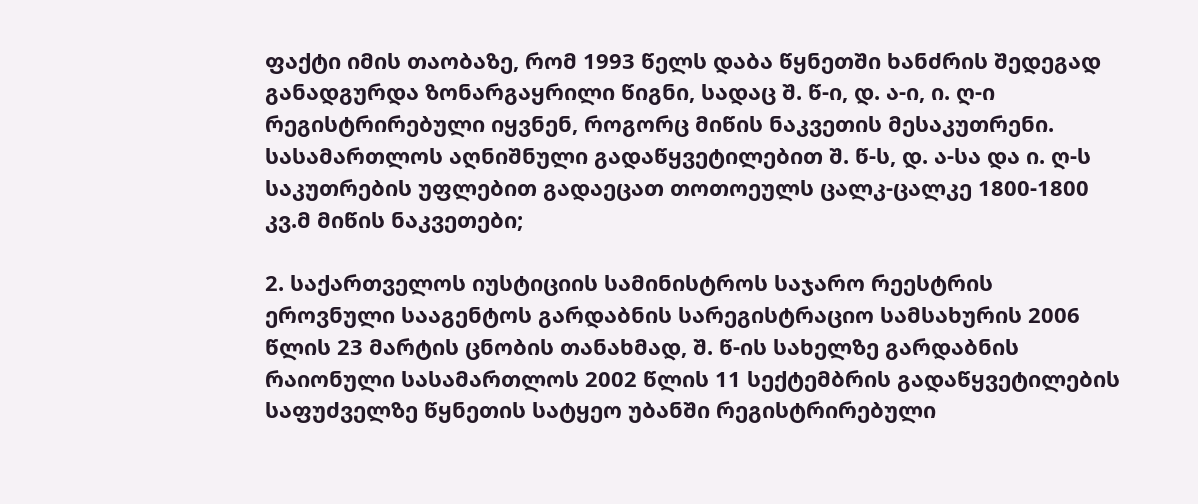ფაქტი იმის თაობაზე, რომ 1993 წელს დაბა წყნეთში ხანძრის შედეგად განადგურდა ზონარგაყრილი წიგნი, სადაც შ. წ-ი, დ. ა-ი, ი. ღ-ი რეგისტრირებული იყვნენ, როგორც მიწის ნაკვეთის მესაკუთრენი. სასამართლოს აღნიშნული გადაწყვეტილებით შ. წ-ს, დ. ა-სა და ი. ღ-ს საკუთრების უფლებით გადაეცათ თოთოეულს ცალკ-ცალკე 1800-1800 კვ.მ მიწის ნაკვეთები;

2. საქართველოს იუსტიციის სამინისტროს საჯარო რეესტრის ეროვნული სააგენტოს გარდაბნის სარეგისტრაციო სამსახურის 2006 წლის 23 მარტის ცნობის თანახმად, შ. წ-ის სახელზე გარდაბნის რაიონული სასამართლოს 2002 წლის 11 სექტემბრის გადაწყვეტილების საფუძველზე წყნეთის სატყეო უბანში რეგისტრირებული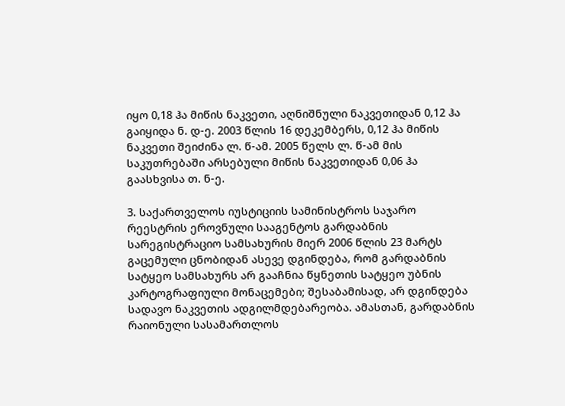იყო 0,18 ჰა მიწის ნაკვეთი, აღნიშნული ნაკვეთიდან 0,12 ჰა გაიყიდა ნ. დ-ე. 2003 წლის 16 დეკემბერს, 0,12 ჰა მიწის ნაკვეთი შეიძინა ლ. წ-ამ. 2005 წელს ლ. წ-ამ მის საკუთრებაში არსებული მიწის ნაკვეთიდან 0,06 ჰა გაასხვისა თ. ნ-ე.

3. საქართველოს იუსტიციის სამინისტროს საჯარო რეესტრის ეროვნული სააგენტოს გარდაბნის სარეგისტრაციო სამსახურის მიერ 2006 წლის 23 მარტს გაცემული ცნობიდან ასევე დგინდება, რომ გარდაბნის სატყეო სამსახურს არ გააჩნია წყნეთის სატყეო უბნის კარტოგრაფიული მონაცემები; შესაბამისად, არ დგინდება სადავო ნაკვეთის ადგილმდებარეობა. ამასთან, გარდაბნის რაიონული სასამართლოს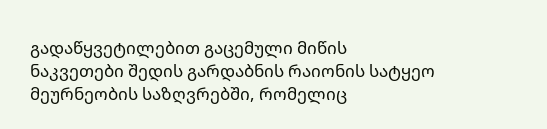გადაწყვეტილებით გაცემული მიწის ნაკვეთები შედის გარდაბნის რაიონის სატყეო მეურნეობის საზღვრებში, რომელიც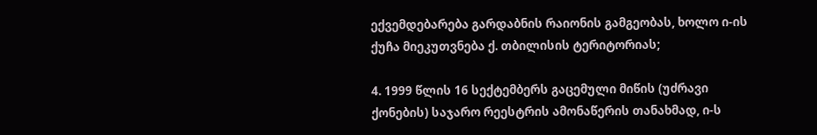ექვემდებარება გარდაბნის რაიონის გამგეობას, ხოლო ი-ის ქუჩა მიეკუთვნება ქ. თბილისის ტერიტორიას;

4. 1999 წლის 16 სექტემბერს გაცემული მიწის (უძრავი ქონების) საჯარო რეესტრის ამონაწერის თანახმად, ი-ს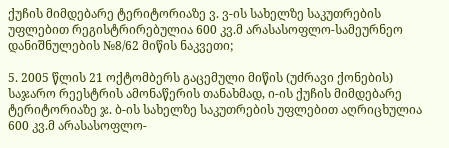ქუჩის მიმდებარე ტერიტორიაზე ვ. ვ-ის სახელზე საკუთრების უფლებით რეგისტრირებულია 600 კვ.მ არასასოფლო-სამეურნეო დანიშნულების №8/62 მიწის ნაკვეთი;

5. 2005 წლის 21 ოქტომბერს გაცემული მიწის (უძრავი ქონების) საჯარო რეესტრის ამონაწერის თანახმად, ი-ის ქუჩის მიმდებარე ტერიტორიაზე ჯ. ბ-ის სახელზე საკუთრების უფლებით აღრიცხულია 600 კვ.მ არასასოფლო-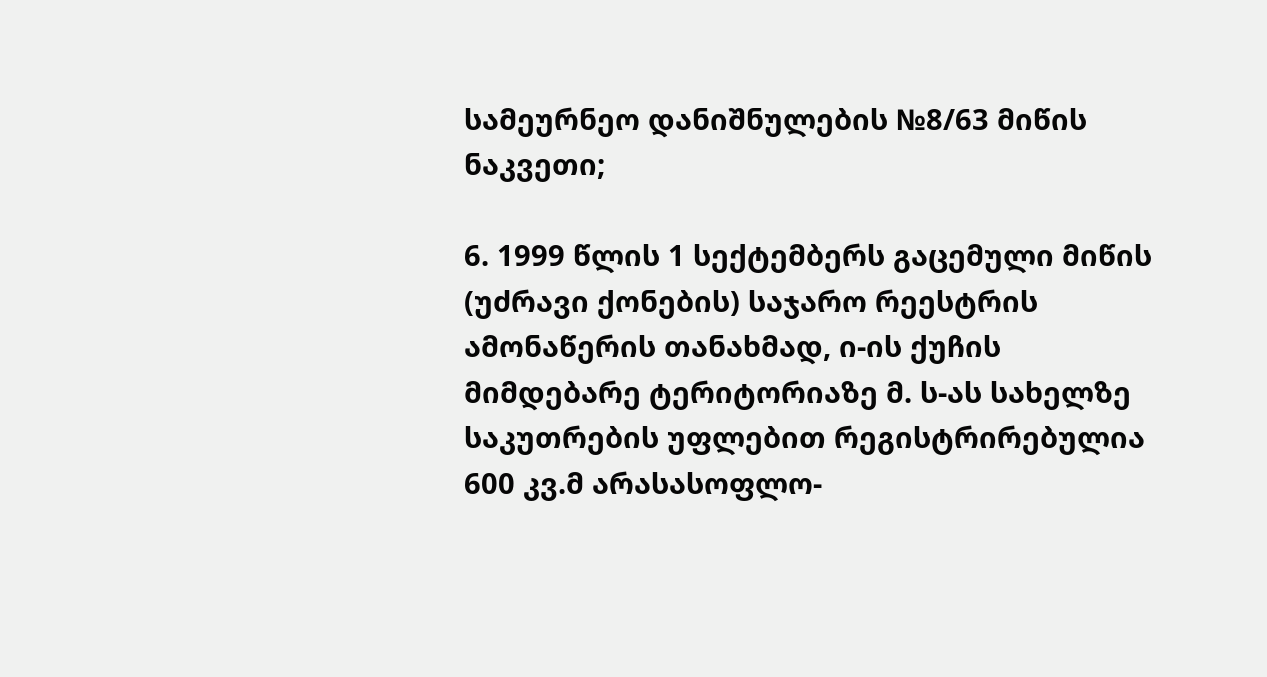სამეურნეო დანიშნულების №8/63 მიწის ნაკვეთი;

6. 1999 წლის 1 სექტემბერს გაცემული მიწის (უძრავი ქონების) საჯარო რეესტრის ამონაწერის თანახმად, ი-ის ქუჩის მიმდებარე ტერიტორიაზე მ. ს-ას სახელზე საკუთრების უფლებით რეგისტრირებულია 600 კვ.მ არასასოფლო-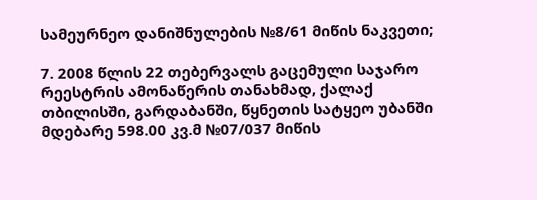სამეურნეო დანიშნულების №8/61 მიწის ნაკვეთი;

7. 2008 წლის 22 თებერვალს გაცემული საჯარო რეესტრის ამონაწერის თანახმად, ქალაქ თბილისში, გარდაბანში, წყნეთის სატყეო უბანში მდებარე 598.00 კვ.მ №07/037 მიწის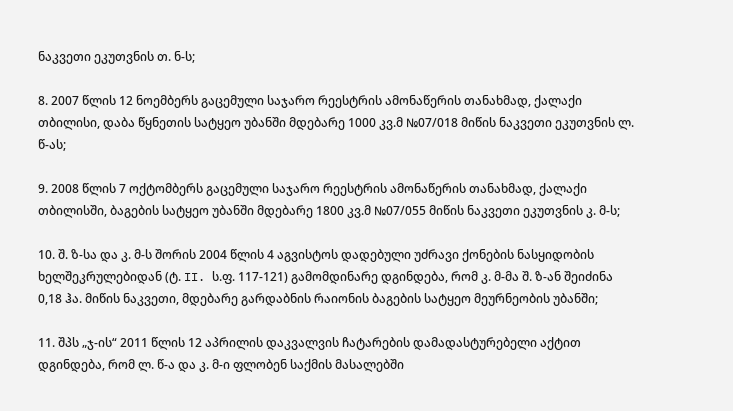ნაკვეთი ეკუთვნის თ. ნ-ს;

8. 2007 წლის 12 ნოემბერს გაცემული საჯარო რეესტრის ამონაწერის თანახმად, ქალაქი თბილისი, დაბა წყნეთის სატყეო უბანში მდებარე 1000 კვ.მ №07/018 მიწის ნაკვეთი ეკუთვნის ლ. წ-ას;

9. 2008 წლის 7 ოქტომბერს გაცემული საჯარო რეესტრის ამონაწერის თანახმად, ქალაქი თბილისში, ბაგების სატყეო უბანში მდებარე 1800 კვ.მ №07/055 მიწის ნაკვეთი ეკუთვნის კ. მ-ს;

10. შ. ზ-სა და კ. მ-ს შორის 2004 წლის 4 აგვისტოს დადებული უძრავი ქონების ნასყიდობის ხელშეკრულებიდან (ტ. II. ს.ფ. 117-121) გამომდინარე დგინდება, რომ კ. მ-მა შ. ზ-ან შეიძინა 0,18 ჰა. მიწის ნაკვეთი, მდებარე გარდაბნის რაიონის ბაგების სატყეო მეურნეობის უბანში;

11. შპს „ჯ-ის“ 2011 წლის 12 აპრილის დაკვალვის ჩატარების დამადასტურებელი აქტით დგინდება, რომ ლ. წ-ა და კ. მ-ი ფლობენ საქმის მასალებში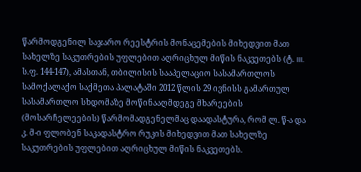წარმოდგენილ საჯარო რეესტრის მონაცემების მიხედვით მათ სახელზე საკუთრების უფლებით აღრიცხულ მიწის ნაკვეთებს (ტ. III. ს.ფ. 144-147), ამასთან, თბილისის სააპელაციო სასამართლოს სამოქალაქო საქმეთა პალატაში 2012 წლის 29 ივნისს გამართულ სასამართლო სხდომაზე მოწინააღმდეგე მხარეების (მოსარჩელეების) წარმომადგენელმაც დაადასტურა, რომ ლ. წ-ა და კ. მ-ი ფლობენ საკადასტრო რუკის მიხედვით მათ სახელზე საკუთრების უფლებით აღრიცხულ მიწის ნაკვეთებს.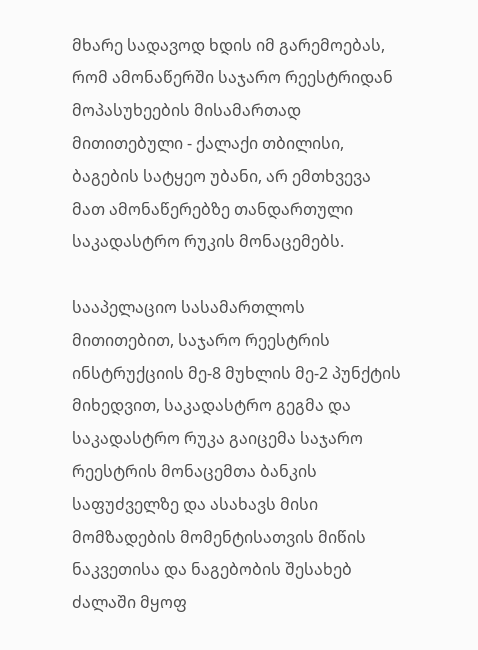მხარე სადავოდ ხდის იმ გარემოებას, რომ ამონაწერში საჯარო რეესტრიდან მოპასუხეების მისამართად მითითებული - ქალაქი თბილისი, ბაგების სატყეო უბანი, არ ემთხვევა მათ ამონაწერებზე თანდართული საკადასტრო რუკის მონაცემებს.

სააპელაციო სასამართლოს მითითებით, საჯარო რეესტრის ინსტრუქციის მე-8 მუხლის მე-2 პუნქტის მიხედვით, საკადასტრო გეგმა და საკადასტრო რუკა გაიცემა საჯარო რეესტრის მონაცემთა ბანკის საფუძველზე და ასახავს მისი მომზადების მომენტისათვის მიწის ნაკვეთისა და ნაგებობის შესახებ ძალაში მყოფ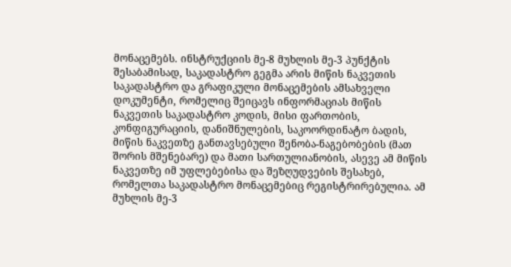მონაცემებს. ინსტრუქციის მე-8 მუხლის მე-3 პუნქტის შესაბამისად, საკადასტრო გეგმა არის მიწის ნაკვეთის საკადასტრო და გრაფიკული მონაცემების ამსახველი დოკუმენტი, რომელიც შეიცავს ინფორმაციას მიწის ნაკვეთის საკადასტრო კოდის, მისი ფართობის, კონფიგურაციის, დანიშნულების, საკოორდინატო ბადის, მიწის ნაკვეთზე განთავსებული შენობა-ნაგებობების (მათ შორის მშენებარე) და მათი სართულიანობის, ასევე ამ მიწის ნაკვეთზე იმ უფლებებისა და შეზღუდვების შესახებ, რომელთა საკადასტრო მონაცემებიც რეგისტრირებულია. ამ მუხლის მე-3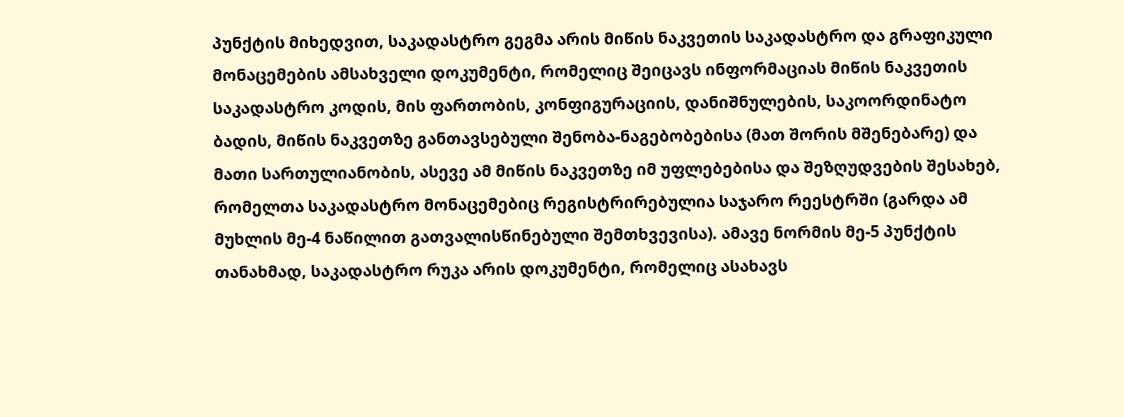პუნქტის მიხედვით, საკადასტრო გეგმა არის მიწის ნაკვეთის საკადასტრო და გრაფიკული მონაცემების ამსახველი დოკუმენტი, რომელიც შეიცავს ინფორმაციას მიწის ნაკვეთის საკადასტრო კოდის, მის ფართობის, კონფიგურაციის, დანიშნულების, საკოორდინატო ბადის, მიწის ნაკვეთზე განთავსებული შენობა-ნაგებობებისა (მათ შორის მშენებარე) და მათი სართულიანობის, ასევე ამ მიწის ნაკვეთზე იმ უფლებებისა და შეზღუდვების შესახებ, რომელთა საკადასტრო მონაცემებიც რეგისტრირებულია საჯარო რეესტრში (გარდა ამ მუხლის მე-4 ნაწილით გათვალისწინებული შემთხვევისა). ამავე ნორმის მე-5 პუნქტის თანახმად, საკადასტრო რუკა არის დოკუმენტი, რომელიც ასახავს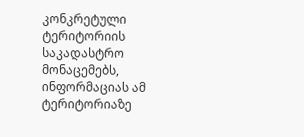კონკრეტული ტერიტორიის საკადასტრო მონაცემებს, ინფორმაციას ამ ტერიტორიაზე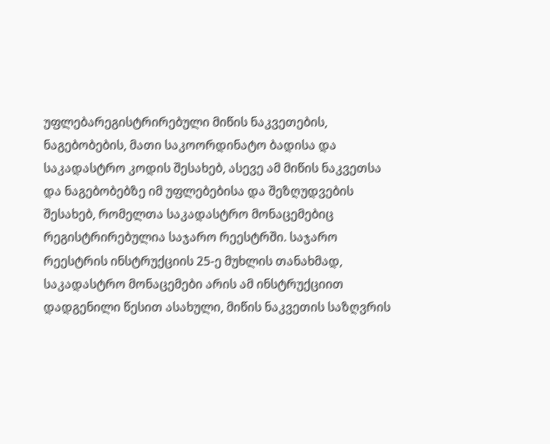უფლებარეგისტრირებული მიწის ნაკვეთების, ნაგებობების, მათი საკოორდინატო ბადისა და საკადასტრო კოდის შესახებ, ასევე ამ მიწის ნაკვეთსა და ნაგებობებზე იმ უფლებებისა და შეზღუდვების შესახებ, რომელთა საკადასტრო მონაცემებიც რეგისტრირებულია საჯარო რეესტრში. საჯარო რეესტრის ინსტრუქციის 25-ე მუხლის თანახმად, საკადასტრო მონაცემები არის ამ ინსტრუქციით დადგენილი წესით ასახული, მიწის ნაკვეთის საზღვრის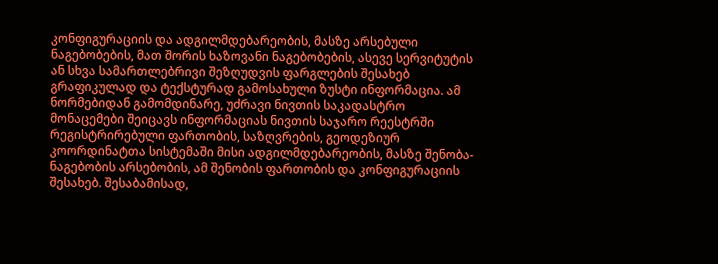კონფიგურაციის და ადგილმდებარეობის, მასზე არსებული ნაგებობების, მათ შორის ხაზოვანი ნაგებობების, ასევე სერვიტუტის ან სხვა სამართლებრივი შეზღუდვის ფარგლების შესახებ გრაფიკულად და ტექსტურად გამოსახული ზუსტი ინფორმაცია. ამ ნორმებიდან გამომდინარე, უძრავი ნივთის საკადასტრო მონაცემები შეიცავს ინფორმაციას ნივთის საჯარო რეესტრში რეგისტრირებული ფართობის, საზღვრების, გეოდეზიურ კოორდინატთა სისტემაში მისი ადგილმდებარეობის, მასზე შენობა-ნაგებობის არსებობის, ამ შენობის ფართობის და კონფიგურაციის შესახებ. შესაბამისად,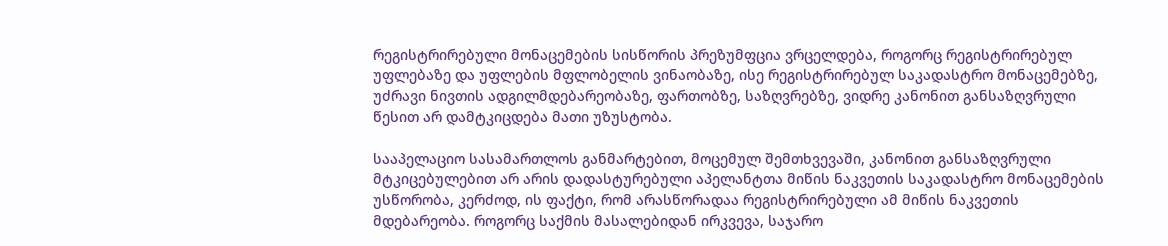რეგისტრირებული მონაცემების სისწორის პრეზუმფცია ვრცელდება, როგორც რეგისტრირებულ უფლებაზე და უფლების მფლობელის ვინაობაზე, ისე რეგისტრირებულ საკადასტრო მონაცემებზე, უძრავი ნივთის ადგილმდებარეობაზე, ფართობზე, საზღვრებზე, ვიდრე კანონით განსაზღვრული წესით არ დამტკიცდება მათი უზუსტობა.

სააპელაციო სასამართლოს განმარტებით, მოცემულ შემთხვევაში, კანონით განსაზღვრული მტკიცებულებით არ არის დადასტურებული აპელანტთა მიწის ნაკვეთის საკადასტრო მონაცემების უსწორობა, კერძოდ, ის ფაქტი, რომ არასწორადაა რეგისტრირებული ამ მიწის ნაკვეთის მდებარეობა. როგორც საქმის მასალებიდან ირკვევა, საჯარო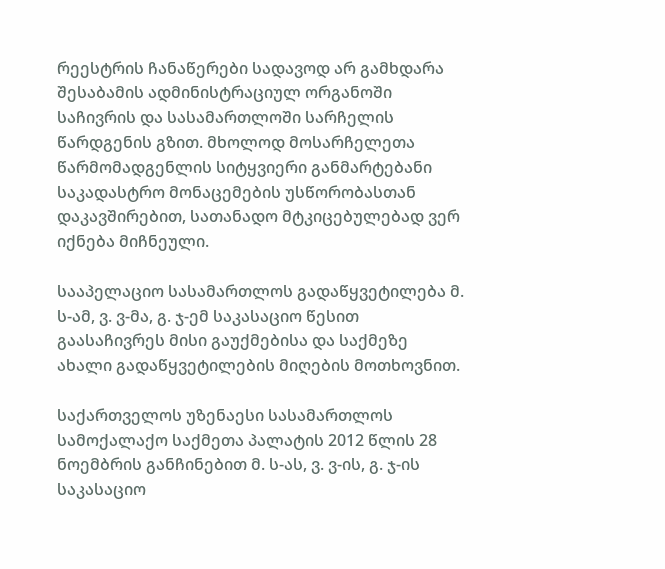რეესტრის ჩანაწერები სადავოდ არ გამხდარა შესაბამის ადმინისტრაციულ ორგანოში საჩივრის და სასამართლოში სარჩელის წარდგენის გზით. მხოლოდ მოსარჩელეთა წარმომადგენლის სიტყვიერი განმარტებანი საკადასტრო მონაცემების უსწორობასთან დაკავშირებით, სათანადო მტკიცებულებად ვერ იქნება მიჩნეული.

სააპელაციო სასამართლოს გადაწყვეტილება მ. ს-ამ, ვ. ვ-მა, გ. ჯ-ემ საკასაციო წესით გაასაჩივრეს მისი გაუქმებისა და საქმეზე ახალი გადაწყვეტილების მიღების მოთხოვნით.

საქართველოს უზენაესი სასამართლოს სამოქალაქო საქმეთა პალატის 2012 წლის 28 ნოემბრის განჩინებით მ. ს-ას, ვ. ვ-ის, გ. ჯ-ის საკასაციო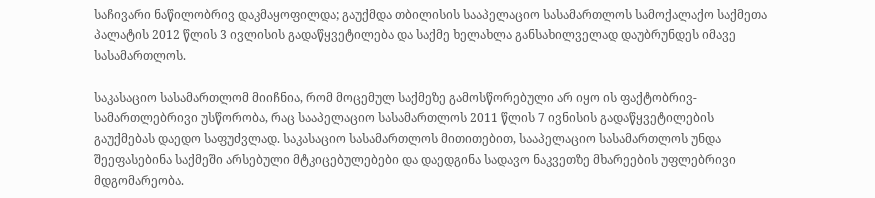საჩივარი ნაწილობრივ დაკმაყოფილდა; გაუქმდა თბილისის სააპელაციო სასამართლოს სამოქალაქო საქმეთა პალატის 2012 წლის 3 ივლისის გადაწყვეტილება და საქმე ხელახლა განსახილველად დაუბრუნდეს იმავე სასამართლოს.

საკასაციო სასამართლომ მიიჩნია, რომ მოცემულ საქმეზე გამოსწორებული არ იყო ის ფაქტობრივ-სამართლებრივი უსწორობა, რაც სააპელაციო სასამართლოს 2011 წლის 7 ივნისის გადაწყვეტილების გაუქმებას დაედო საფუძვლად. საკასაციო სასამართლოს მითითებით, სააპელაციო სასამართლოს უნდა შეეფასებინა საქმეში არსებული მტკიცებულებები და დაედგინა სადავო ნაკვეთზე მხარეების უფლებრივი მდგომარეობა.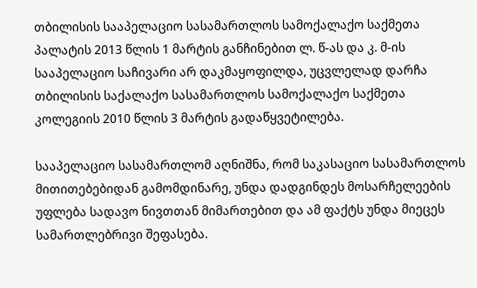თბილისის სააპელაციო სასამართლოს სამოქალაქო საქმეთა პალატის 2013 წლის 1 მარტის განჩინებით ლ. წ-ას და კ. მ-ის სააპელაციო საჩივარი არ დაკმაყოფილდა, უცვლელად დარჩა თბილისის საქალაქო სასამართლოს სამოქალაქო საქმეთა კოლეგიის 2010 წლის 3 მარტის გადაწყვეტილება.

სააპელაციო სასამართლომ აღნიშნა, რომ საკასაციო სასამართლოს მითითებებიდან გამომდინარე, უნდა დადგინდეს მოსარჩელეების უფლება სადავო ნივთთან მიმართებით და ამ ფაქტს უნდა მიეცეს სამართლებრივი შეფასება.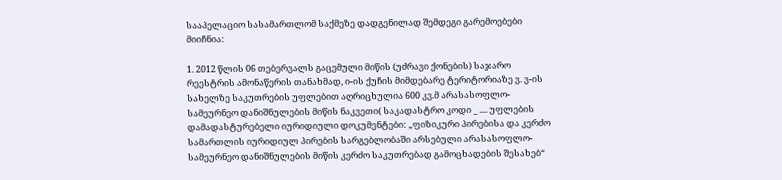სააპელაციო სასამართლომ საქმეზე დადგენილად შემდეგი გარემოებები მიიჩნია:

1. 2012 წლის 06 თებერვალს გაცემული მიწის (უძრავი ქონების) საჯარო რეესტრის ამონაწერის თანახმად, ი-ის ქუჩის მიმდებარე ტერიტორიაზე ვ. ვ-ის სახელზე საკუთრების უფლებით აღრიცხულია 600 კვ.მ არასასოფლო-სამეურნეო დანიშნულების მიწის ნაკვეთი( საკადასტრო კოდი _ .... უფლების დამადასტურებელი იურიდიული დოკუმენტები: „ფიზიკური პირებისა და კერძო სამართლის იურიდიულ პირების სარგებლობაში არსებული არასასოფლო-სამეურნეო დანიშნულების მიწის კერძო საკუთრებად გამოცხადების შესახებ“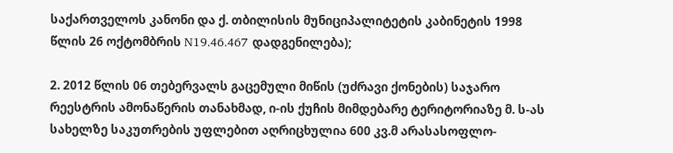საქართველოს კანონი და ქ. თბილისის მუნიციპალიტეტის კაბინეტის 1998 წლის 26 ოქტომბრის N19.46.467 დადგენილება);

2. 2012 წლის 06 თებერვალს გაცემული მიწის (უძრავი ქონების) საჯარო რეესტრის ამონაწერის თანახმად, ი-ის ქუჩის მიმდებარე ტერიტორიაზე მ. ს-ას სახელზე საკუთრების უფლებით აღრიცხულია 600 კვ.მ არასასოფლო-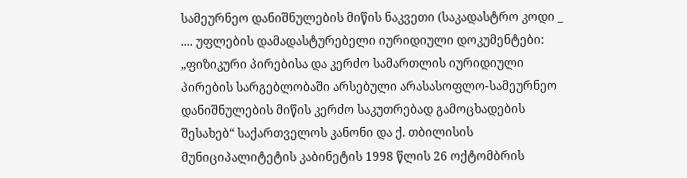სამეურნეო დანიშნულების მიწის ნაკვეთი (საკადასტრო კოდი _ .... უფლების დამადასტურებელი იურიდიული დოკუმენტები: „ფიზიკური პირებისა და კერძო სამართლის იურიდიული პირების სარგებლობაში არსებული არასასოფლო-სამეურნეო დანიშნულების მიწის კერძო საკუთრებად გამოცხადების შესახებ“ საქართველოს კანონი და ქ. თბილისის მუნიციპალიტეტის კაბინეტის 1998 წლის 26 ოქტომბრის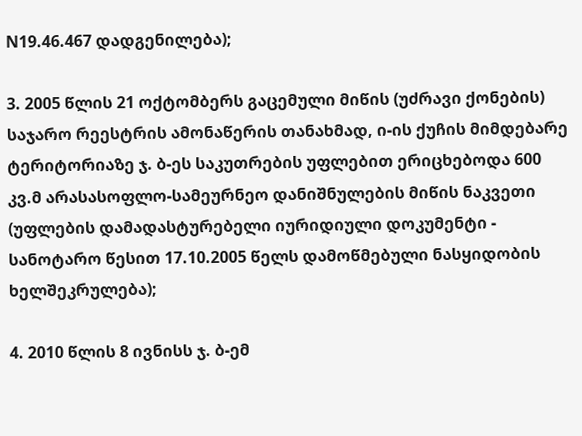N19.46.467 დადგენილება);

3. 2005 წლის 21 ოქტომბერს გაცემული მიწის (უძრავი ქონების) საჯარო რეესტრის ამონაწერის თანახმად, ი-ის ქუჩის მიმდებარე ტერიტორიაზე ჯ. ბ-ეს საკუთრების უფლებით ერიცხებოდა 600 კვ.მ არასასოფლო-სამეურნეო დანიშნულების მიწის ნაკვეთი (უფლების დამადასტურებელი იურიდიული დოკუმენტი - სანოტარო წესით 17.10.2005 წელს დამოწმებული ნასყიდობის ხელშეკრულება);

4. 2010 წლის 8 ივნისს ჯ. ბ-ემ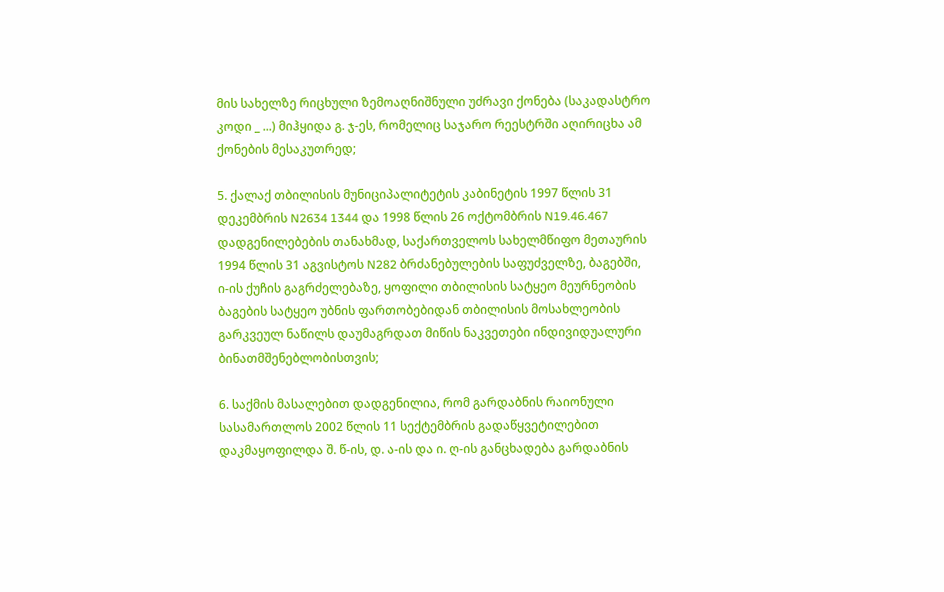მის სახელზე რიცხული ზემოაღნიშნული უძრავი ქონება (საკადასტრო კოდი _ ...) მიჰყიდა გ. ჯ-ეს, რომელიც საჯარო რეესტრში აღირიცხა ამ ქონების მესაკუთრედ;

5. ქალაქ თბილისის მუნიციპალიტეტის კაბინეტის 1997 წლის 31 დეკემბრის N2634 1344 და 1998 წლის 26 ოქტომბრის N19.46.467 დადგენილებების თანახმად, საქართველოს სახელმწიფო მეთაურის 1994 წლის 31 აგვისტოს N282 ბრძანებულების საფუძველზე, ბაგებში, ი-ის ქუჩის გაგრძელებაზე, ყოფილი თბილისის სატყეო მეურნეობის ბაგების სატყეო უბნის ფართობებიდან თბილისის მოსახლეობის გარკვეულ ნაწილს დაუმაგრდათ მიწის ნაკვეთები ინდივიდუალური ბინათმშენებლობისთვის;

6. საქმის მასალებით დადგენილია, რომ გარდაბნის რაიონული სასამართლოს 2002 წლის 11 სექტემბრის გადაწყვეტილებით დაკმაყოფილდა შ. წ-ის, დ. ა-ის და ი. ღ-ის განცხადება გარდაბნის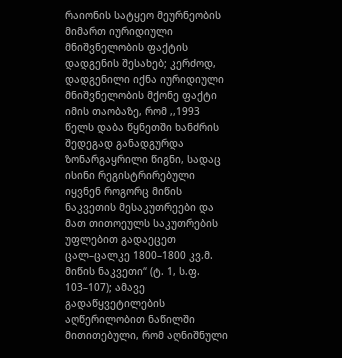რაიონის სატყეო მეურნეობის მიმართ იურიდიული მნიშვნელობის ფაქტის დადგენის შესახებ; კერძოდ, დადგენილი იქნა იურიდიული მნიშვნელობის მქონე ფაქტი იმის თაობაზე, რომ ,,1993 წელს დაბა წყნეთში ხანძრის შედეგად განადგურდა ზონარგაყრილი წიგნი, სადაც ისინი რეგისტრირებული იყვნენ როგორც მიწის ნაკვეთის მესაკუთრეები და მათ თითოეულს საკუთრების უფლებით გადაეცეთ ცალ–ცალკე 1800–1800 კვ.მ. მიწის ნაკვეთი“ (ტ. 1, ს.ფ. 103–107); ამავე გადაწყვეტილების აღწერილობით ნაწილში მითითებული, რომ აღნიშნული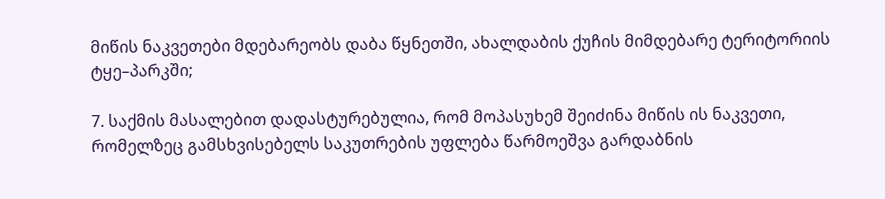მიწის ნაკვეთები მდებარეობს დაბა წყნეთში, ახალდაბის ქუჩის მიმდებარე ტერიტორიის ტყე–პარკში;

7. საქმის მასალებით დადასტურებულია, რომ მოპასუხემ შეიძინა მიწის ის ნაკვეთი, რომელზეც გამსხვისებელს საკუთრების უფლება წარმოეშვა გარდაბნის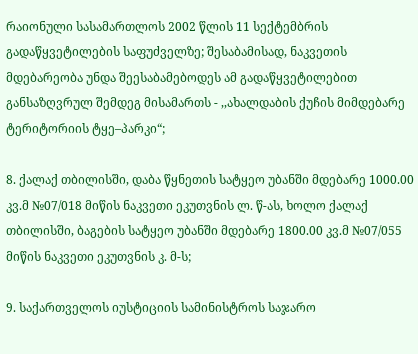რაიონული სასამართლოს 2002 წლის 11 სექტემბრის გადაწყვეტილების საფუძველზე; შესაბამისად, ნაკვეთის მდებარეობა უნდა შეესაბამებოდეს ამ გადაწყვეტილებით განსაზღვრულ შემდეგ მისამართს - ,,ახალდაბის ქუჩის მიმდებარე ტერიტორიის ტყე–პარკი“;

8. ქალაქ თბილისში, დაბა წყნეთის სატყეო უბანში მდებარე 1000.00 კვ.მ №07/018 მიწის ნაკვეთი ეკუთვნის ლ. წ-ას, ხოლო ქალაქ თბილისში, ბაგების სატყეო უბანში მდებარე 1800.00 კვ.მ №07/055 მიწის ნაკვეთი ეკუთვნის კ. მ-ს;

9. საქართველოს იუსტიციის სამინისტროს საჯარო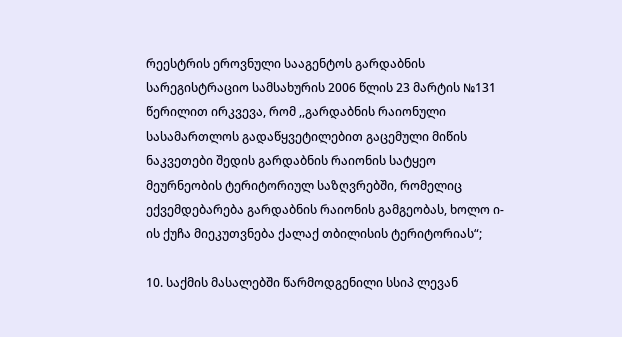რეესტრის ეროვნული სააგენტოს გარდაბნის სარეგისტრაციო სამსახურის 2006 წლის 23 მარტის №131 წერილით ირკვევა, რომ ,,გარდაბნის რაიონული სასამართლოს გადაწყვეტილებით გაცემული მიწის ნაკვეთები შედის გარდაბნის რაიონის სატყეო მეურნეობის ტერიტორიულ საზღვრებში, რომელიც ექვემდებარება გარდაბნის რაიონის გამგეობას, ხოლო ი-ის ქუჩა მიეკუთვნება ქალაქ თბილისის ტერიტორიას“;

10. საქმის მასალებში წარმოდგენილი სსიპ ლევან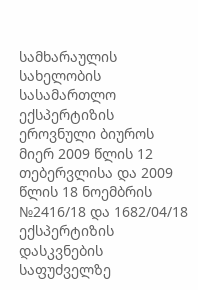სამხარაულის სახელობის სასამართლო ექსპერტიზის ეროვნული ბიუროს მიერ 2009 წლის 12 თებერვლისა და 2009 წლის 18 ნოემბრის №2416/18 და 1682/04/18 ექსპერტიზის დასკვნების საფუძველზე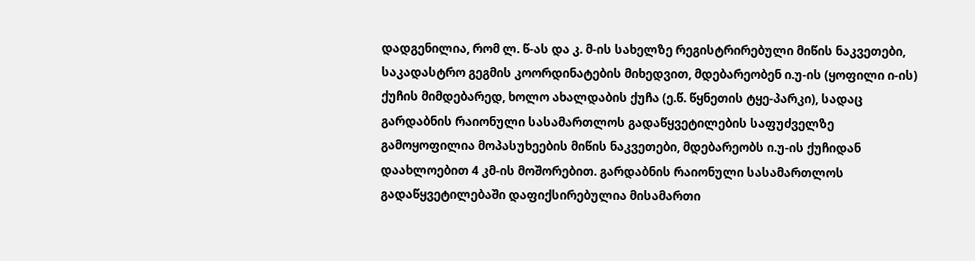დადგენილია, რომ ლ. წ-ას და კ. მ-ის სახელზე რეგისტრირებული მიწის ნაკვეთები, საკადასტრო გეგმის კოორდინატების მიხედვით, მდებარეობენ ი.უ-ის (ყოფილი ი-ის) ქუჩის მიმდებარედ, ხოლო ახალდაბის ქუჩა (ე.წ. წყნეთის ტყე-პარკი), სადაც გარდაბნის რაიონული სასამართლოს გადაწყვეტილების საფუძველზე გამოყოფილია მოპასუხეების მიწის ნაკვეთები, მდებარეობს ი.უ-ის ქუჩიდან დაახლოებით 4 კმ-ის მოშორებით. გარდაბნის რაიონული სასამართლოს გადაწყვეტილებაში დაფიქსირებულია მისამართი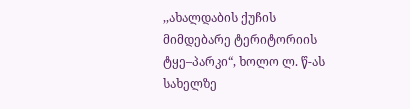,,ახალდაბის ქუჩის მიმდებარე ტერიტორიის ტყე–პარკი“, ხოლო ლ. წ-ას სახელზე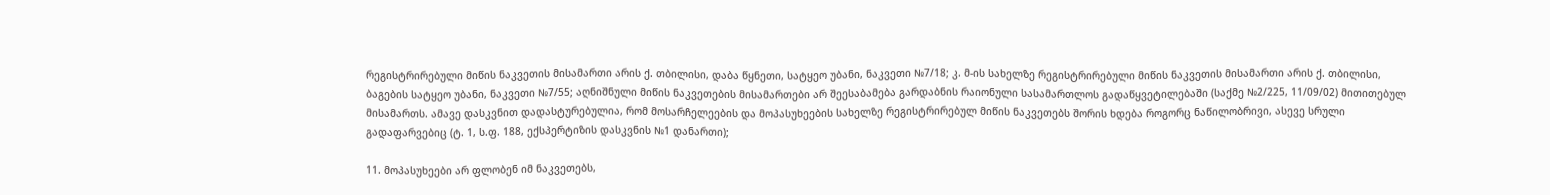რეგისტრირებული მიწის ნაკვეთის მისამართი არის ქ. თბილისი, დაბა წყნეთი, სატყეო უბანი, ნაკვეთი №7/18; კ. მ-ის სახელზე რეგისტრირებული მიწის ნაკვეთის მისამართი არის ქ. თბილისი, ბაგების სატყეო უბანი, ნაკვეთი №7/55; აღნიშნული მიწის ნაკვეთების მისამართები არ შეესაბამება გარდაბნის რაიონული სასამართლოს გადაწყვეტილებაში (საქმე №2/225, 11/09/02) მითითებულ მისამართს. ამავე დასკვნით დადასტურებულია, რომ მოსარჩელეების და მოპასუხეების სახელზე რეგისტრირებულ მიწის ნაკვეთებს შორის ხდება როგორც ნაწილობრივი, ასევე სრული გადაფარვებიც (ტ. 1, ს.ფ. 188, ექსპერტიზის დასკვნის №1 დანართი);

11. მოპასუხეები არ ფლობენ იმ ნაკვეთებს,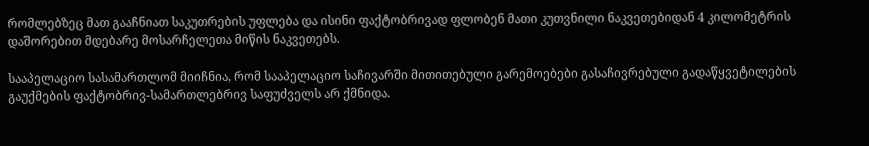რომლებზეც მათ გააჩნიათ საკუთრების უფლება და ისინი ფაქტობრივად ფლობენ მათი კუთვნილი ნაკვეთებიდან 4 კილომეტრის დაშორებით მდებარე მოსარჩელეთა მიწის ნაკვეთებს.

სააპელაციო სასამართლომ მიიჩნია, რომ სააპელაციო საჩივარში მითითებული გარემოებები გასაჩივრებული გადაწყვეტილების გაუქმების ფაქტობრივ-სამართლებრივ საფუძველს არ ქმნიდა.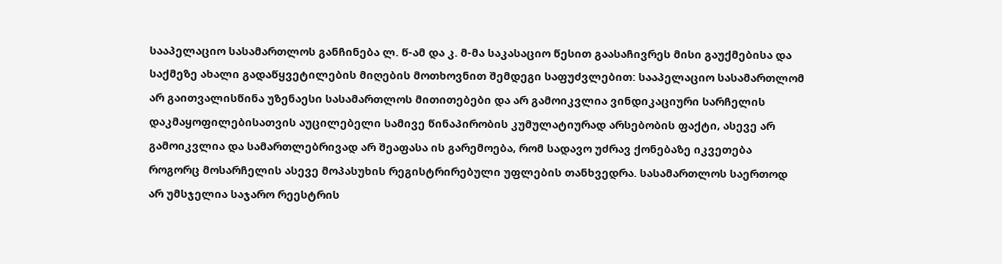სააპელაციო სასამართლოს განჩინება ლ. წ-ამ და კ. მ-მა საკასაციო წესით გაასაჩივრეს მისი გაუქმებისა და საქმეზე ახალი გადაწყვეტილების მიღების მოთხოვნით შემდეგი საფუძვლებით: სააპელაციო სასამართლომ არ გაითვალისწინა უზენაესი სასამართლოს მითითებები და არ გამოიკვლია ვინდიკაციური სარჩელის დაკმაყოფილებისათვის აუცილებელი სამივე წინაპირობის კუმულატიურად არსებობის ფაქტი, ასევე არ გამოიკვლია და სამართლებრივად არ შეაფასა ის გარემოება, რომ სადავო უძრავ ქონებაზე იკვეთება როგორც მოსარჩელის ასევე მოპასუხის რეგისტრირებული უფლების თანხვედრა. სასამართლოს საერთოდ არ უმსჯელია საჯარო რეესტრის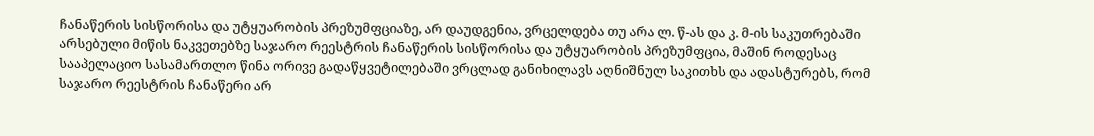ჩანაწერის სისწორისა და უტყუარობის პრეზუმფციაზე, არ დაუდგენია, ვრცელდება თუ არა ლ. წ-ას და კ. მ-ის საკუთრებაში არსებული მიწის ნაკვეთებზე საჯარო რეესტრის ჩანაწერის სისწორისა და უტყუარობის პრეზუმფცია, მაშინ როდესაც სააპელაციო სასამართლო წინა ორივე გადაწყვეტილებაში ვრცლად განიხილავს აღნიშნულ საკითხს და ადასტურებს, რომ საჯარო რეესტრის ჩანაწერი არ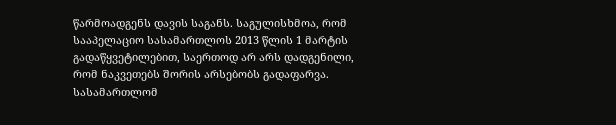წარმოადგენს დავის საგანს. საგულისხმოა, რომ სააპელაციო სასამართლოს 2013 წლის 1 მარტის გადაწყვეტილებით, საერთოდ არ არს დადგენილი, რომ ნაკვეთებს შორის არსებობს გადაფარვა. სასამართლომ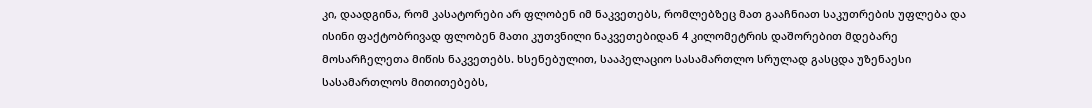კი, დაადგინა, რომ კასატორები არ ფლობენ იმ ნაკვეთებს, რომლებზეც მათ გააჩნიათ საკუთრების უფლება და ისინი ფაქტობრივად ფლობენ მათი კუთვნილი ნაკვეთებიდან 4 კილომეტრის დაშორებით მდებარე მოსარჩელეთა მიწის ნაკვეთებს. ხსენებულით, სააპელაციო სასამართლო სრულად გასცდა უზენაესი სასამართლოს მითითებებს,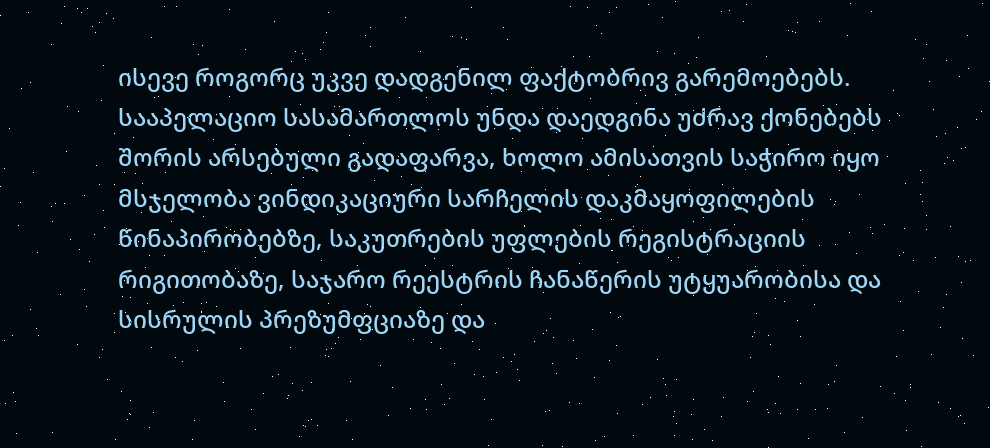ისევე როგორც უკვე დადგენილ ფაქტობრივ გარემოებებს. სააპელაციო სასამართლოს უნდა დაედგინა უძრავ ქონებებს შორის არსებული გადაფარვა, ხოლო ამისათვის საჭირო იყო მსჯელობა ვინდიკაციური სარჩელის დაკმაყოფილების წინაპირობებზე, საკუთრების უფლების რეგისტრაციის რიგითობაზე, საჯარო რეესტრის ჩანაწერის უტყუარობისა და სისრულის პრეზუმფციაზე და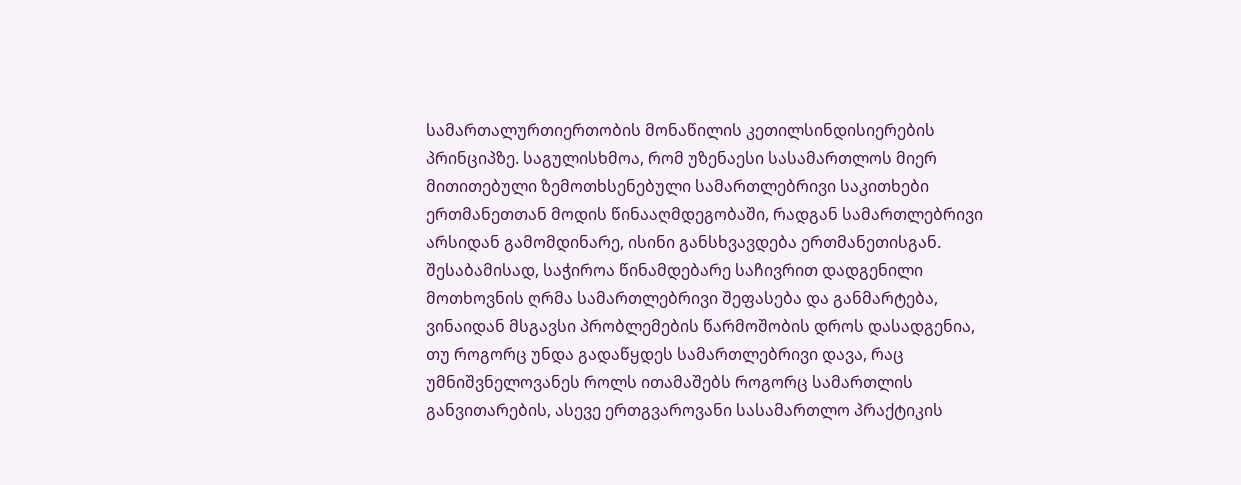სამართალურთიერთობის მონაწილის კეთილსინდისიერების პრინციპზე. საგულისხმოა, რომ უზენაესი სასამართლოს მიერ მითითებული ზემოთხსენებული სამართლებრივი საკითხები ერთმანეთთან მოდის წინააღმდეგობაში, რადგან სამართლებრივი არსიდან გამომდინარე, ისინი განსხვავდება ერთმანეთისგან. შესაბამისად, საჭიროა წინამდებარე საჩივრით დადგენილი მოთხოვნის ღრმა სამართლებრივი შეფასება და განმარტება, ვინაიდან მსგავსი პრობლემების წარმოშობის დროს დასადგენია, თუ როგორც უნდა გადაწყდეს სამართლებრივი დავა, რაც უმნიშვნელოვანეს როლს ითამაშებს როგორც სამართლის განვითარების, ასევე ერთგვაროვანი სასამართლო პრაქტიკის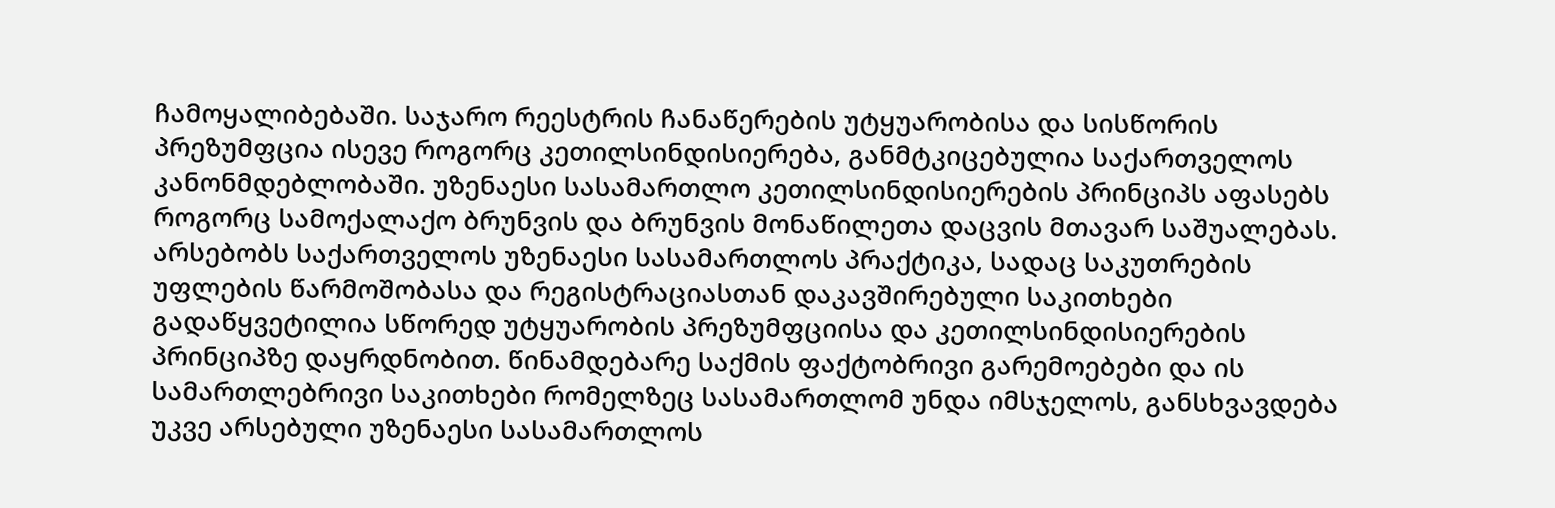ჩამოყალიბებაში. საჯარო რეესტრის ჩანაწერების უტყუარობისა და სისწორის პრეზუმფცია ისევე როგორც კეთილსინდისიერება, განმტკიცებულია საქართველოს კანონმდებლობაში. უზენაესი სასამართლო კეთილსინდისიერების პრინციპს აფასებს როგორც სამოქალაქო ბრუნვის და ბრუნვის მონაწილეთა დაცვის მთავარ საშუალებას. არსებობს საქართველოს უზენაესი სასამართლოს პრაქტიკა, სადაც საკუთრების უფლების წარმოშობასა და რეგისტრაციასთან დაკავშირებული საკითხები გადაწყვეტილია სწორედ უტყუარობის პრეზუმფციისა და კეთილსინდისიერების პრინციპზე დაყრდნობით. წინამდებარე საქმის ფაქტობრივი გარემოებები და ის სამართლებრივი საკითხები რომელზეც სასამართლომ უნდა იმსჯელოს, განსხვავდება უკვე არსებული უზენაესი სასამართლოს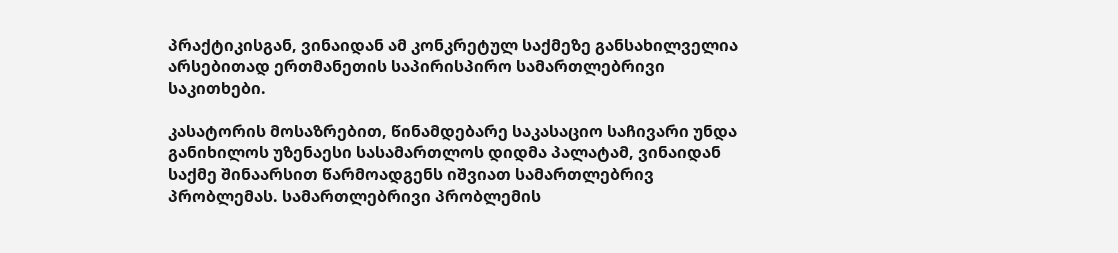პრაქტიკისგან, ვინაიდან ამ კონკრეტულ საქმეზე განსახილველია არსებითად ერთმანეთის საპირისპირო სამართლებრივი საკითხები.

კასატორის მოსაზრებით, წინამდებარე საკასაციო საჩივარი უნდა განიხილოს უზენაესი სასამართლოს დიდმა პალატამ, ვინაიდან საქმე შინაარსით წარმოადგენს იშვიათ სამართლებრივ პრობლემას. სამართლებრივი პრობლემის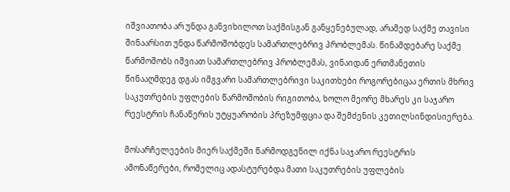იშვიათობა არ უნდა განვიხილოთ საქმისგან განყენებულად, არამედ საქმე თავისი შინაარსით უნდა წარმოშობდეს სამართლებრივ პრობლემას. წინამდებარე საქმე წარმოშობს იშვიათ სამართლებრივ პრობლემას, ვინაიდან ერთმანეთის წინააღმდეგ დგას იმგვარი სამართლებრივი საკითხები როგორებიცაა ერთის მხრივ საკუთრების უფლების წარმოშობის რიგითობა, ხოლო მეორე მხარეს კი საჯარო რეესტრის ჩანაწერის უტყუარობის პრეზუმფცია და შემძენის კეთილსინდისიერება.

მოსარჩელეების მიერ საქმეში წარმოდგენილ იქნა საჯარო რეესტრის ამონაწერები, რომელიც ადასტურებდა მათი საკუთრების უფლების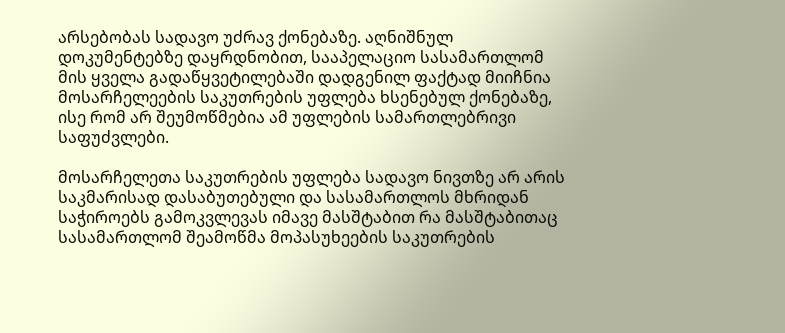არსებობას სადავო უძრავ ქონებაზე. აღნიშნულ დოკუმენტებზე დაყრდნობით, სააპელაციო სასამართლომ მის ყველა გადაწყვეტილებაში დადგენილ ფაქტად მიიჩნია მოსარჩელეების საკუთრების უფლება ხსენებულ ქონებაზე, ისე რომ არ შეუმოწმებია ამ უფლების სამართლებრივი საფუძვლები.

მოსარჩელეთა საკუთრების უფლება სადავო ნივთზე არ არის საკმარისად დასაბუთებული და სასამართლოს მხრიდან საჭიროებს გამოკვლევას იმავე მასშტაბით რა მასშტაბითაც სასამართლომ შეამოწმა მოპასუხეების საკუთრების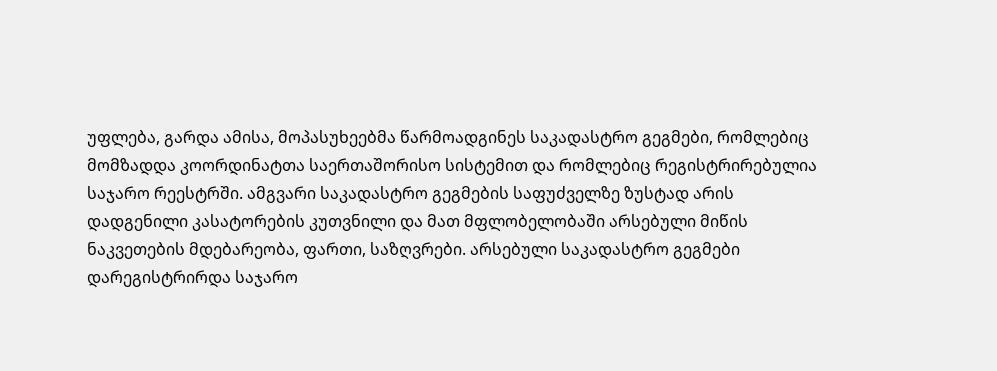უფლება, გარდა ამისა, მოპასუხეებმა წარმოადგინეს საკადასტრო გეგმები, რომლებიც მომზადდა კოორდინატთა საერთაშორისო სისტემით და რომლებიც რეგისტრირებულია საჯარო რეესტრში. ამგვარი საკადასტრო გეგმების საფუძველზე ზუსტად არის დადგენილი კასატორების კუთვნილი და მათ მფლობელობაში არსებული მიწის ნაკვეთების მდებარეობა, ფართი, საზღვრები. არსებული საკადასტრო გეგმები დარეგისტრირდა საჯარო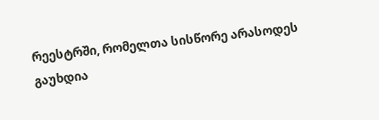რეესტრში, რომელთა სისწორე არასოდეს გაუხდია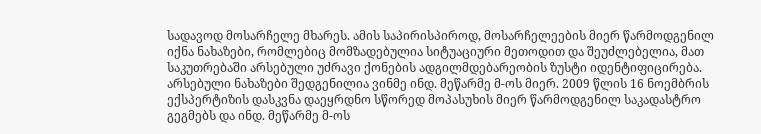სადავოდ მოსარჩელე მხარეს. ამის საპირისპიროდ, მოსარჩელეების მიერ წარმოდგენილ იქნა ნახაზები, რომლებიც მომზადებულია სიტუაციური მეთოდით და შეუძლებელია, მათ საკუთრებაში არსებული უძრავი ქონების ადგილმდებარეობის ზუსტი იდენტიფიცირება. არსებული ნახაზები შედგენილია ვინმე ინდ. მეწარმე მ-ოს მიერ. 2009 წლის 16 ნოემბრის ექსპერტიზის დასკვნა დაეყრდნო სწორედ მოპასუხის მიერ წარმოდგენილ საკადასტრო გეგმებს და ინდ. მეწარმე მ-ოს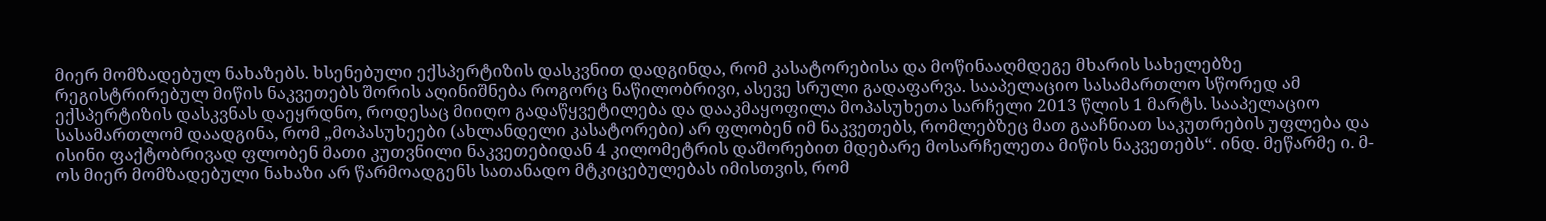მიერ მომზადებულ ნახაზებს. ხსენებული ექსპერტიზის დასკვნით დადგინდა, რომ კასატორებისა და მოწინააღმდეგე მხარის სახელებზე რეგისტრირებულ მიწის ნაკვეთებს შორის აღინიშნება როგორც ნაწილობრივი, ასევე სრული გადაფარვა. სააპელაციო სასამართლო სწორედ ამ ექსპერტიზის დასკვნას დაეყრდნო, როდესაც მიიღო გადაწყვეტილება და დააკმაყოფილა მოპასუხეთა სარჩელი 2013 წლის 1 მარტს. სააპელაციო სასამართლომ დაადგინა, რომ „მოპასუხეები (ახლანდელი კასატორები) არ ფლობენ იმ ნაკვეთებს, რომლებზეც მათ გააჩნიათ საკუთრების უფლება და ისინი ფაქტობრივად ფლობენ მათი კუთვნილი ნაკვეთებიდან 4 კილომეტრის დაშორებით მდებარე მოსარჩელეთა მიწის ნაკვეთებს“. ინდ. მეწარმე ი. მ-ოს მიერ მომზადებული ნახაზი არ წარმოადგენს სათანადო მტკიცებულებას იმისთვის, რომ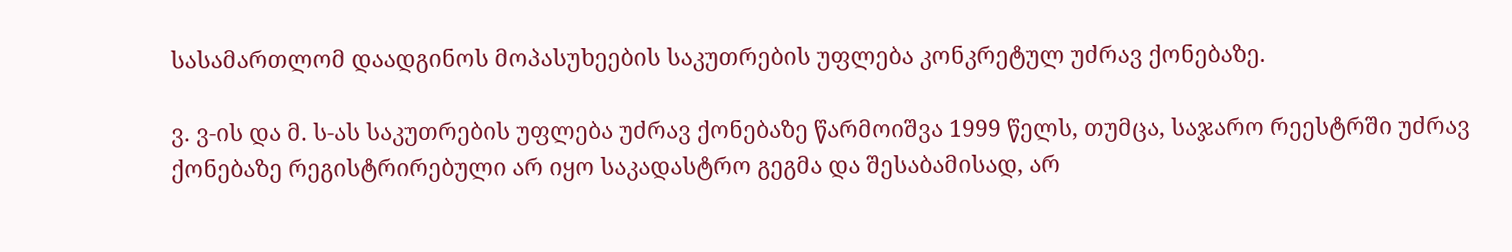სასამართლომ დაადგინოს მოპასუხეების საკუთრების უფლება კონკრეტულ უძრავ ქონებაზე.

ვ. ვ-ის და მ. ს-ას საკუთრების უფლება უძრავ ქონებაზე წარმოიშვა 1999 წელს, თუმცა, საჯარო რეესტრში უძრავ ქონებაზე რეგისტრირებული არ იყო საკადასტრო გეგმა და შესაბამისად, არ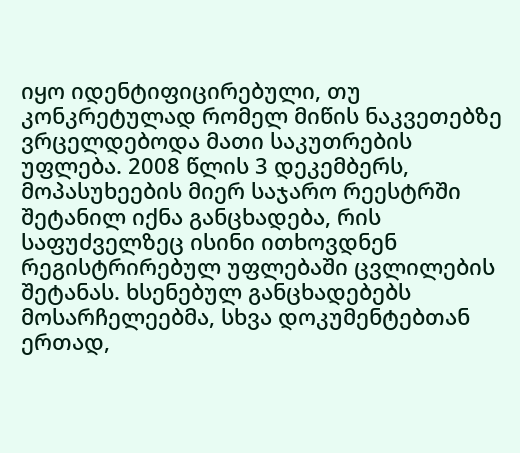იყო იდენტიფიცირებული, თუ კონკრეტულად რომელ მიწის ნაკვეთებზე ვრცელდებოდა მათი საკუთრების უფლება. 2008 წლის 3 დეკემბერს, მოპასუხეების მიერ საჯარო რეესტრში შეტანილ იქნა განცხადება, რის საფუძველზეც ისინი ითხოვდნენ რეგისტრირებულ უფლებაში ცვლილების შეტანას. ხსენებულ განცხადებებს მოსარჩელეებმა, სხვა დოკუმენტებთან ერთად,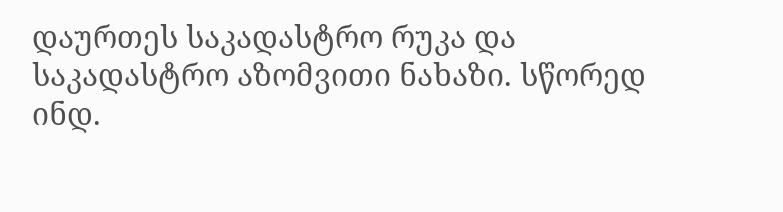დაურთეს საკადასტრო რუკა და საკადასტრო აზომვითი ნახაზი. სწორედ ინდ.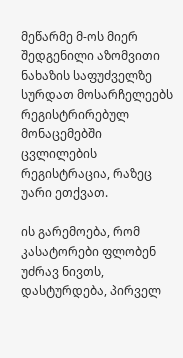მეწარმე მ-ოს მიერ შედგენილი აზომვითი ნახაზის საფუძველზე სურდათ მოსარჩელეებს რეგისტრირებულ მონაცემებში ცვლილების რეგისტრაცია, რაზეც უარი ეთქვათ.

ის გარემოება, რომ კასატორები ფლობენ უძრავ ნივთს, დასტურდება, პირველ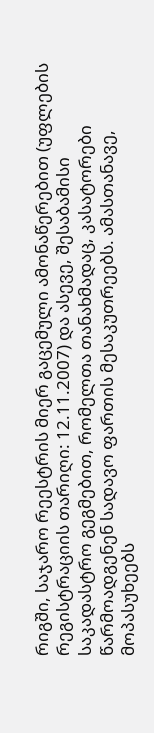რიგში, საჯარო რეესტრის მიერ გაცემული ამონაწერებით (უფლების რეგისტრაციის თარიღი: 12.11.2007) და ასევე, შესაბამისი საკადასტრო გეგმებით, რომელთა თანახმადაც, კასატორები წარმოადგენენ სადავო ფართის მესაკუთრეებს. ამასთანავე, მოპასუხეებს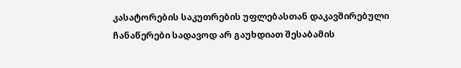კასატორების საკუთრების უფლებასთან დაკავშირებული ჩანაწერები სადავოდ არ გაუხდიათ შესაბამის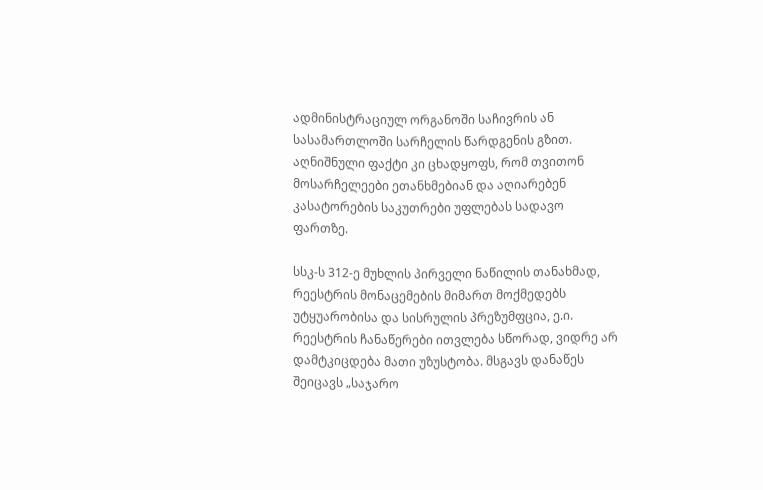ადმინისტრაციულ ორგანოში საჩივრის ან სასამართლოში სარჩელის წარდგენის გზით. აღნიშნული ფაქტი კი ცხადყოფს, რომ თვითონ მოსარჩელეები ეთანხმებიან და აღიარებენ კასატორების საკუთრები უფლებას სადავო ფართზე.

სსკ-ს 312-ე მუხლის პირველი ნაწილის თანახმად, რეესტრის მონაცემების მიმართ მოქმედებს უტყუარობისა და სისრულის პრეზუმფცია, ე.ი. რეესტრის ჩანაწერები ითვლება სწორად, ვიდრე არ დამტკიცდება მათი უზუსტობა. მსგავს დანაწეს შეიცავს „საჯარო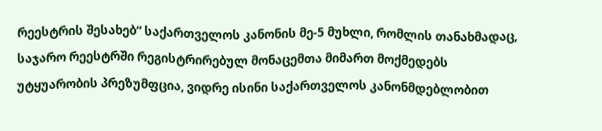რეესტრის შესახებ“ საქართველოს კანონის მე-5 მუხლი, რომლის თანახმადაც, საჯარო რეესტრში რეგისტრირებულ მონაცემთა მიმართ მოქმედებს უტყუარობის პრეზუმფცია, ვიდრე ისინი საქართველოს კანონმდებლობით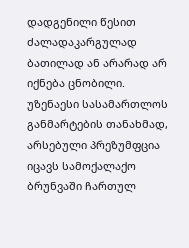დადგენილი წესით ძალადაკარგულად ბათილად ან არარად არ იქნება ცნობილი. უზენაესი სასამართლოს განმარტების თანახმად, არსებული პრეზუმფცია იცავს სამოქალაქო ბრუნვაში ჩართულ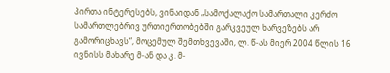პირთა ინტერესებს, ვინაიდან „სამოქალაქო სამართალი კერძო სამართლებრივ ურთიერთობებში გარკვეულ ხარვეზებს არ გამორიცხავს“, მოცემულ შემთხვევაში, ლ. წ-ას მიერ 2004 წლის 16 ივნისს მახარე მ-ან და კ. მ-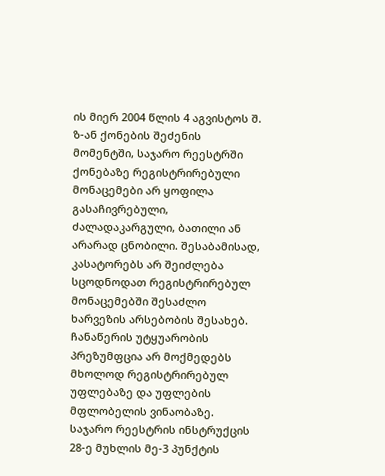ის მიერ 2004 წლის 4 აგვისტოს შ. ზ-ან ქონების შეძენის მომენტში, საჯარო რეესტრში ქონებაზე რეგისტრირებული მონაცემები არ ყოფილა გასაჩივრებული, ძალადაკარგული, ბათილი ან არარად ცნობილი. შესაბამისად, კასატორებს არ შეიძლება სცოდნოდათ რეგისტრირებულ მონაცემებში შესაძლო ხარვეზის არსებობის შესახებ. ჩანაწერის უტყუარობის პრეზუმფცია არ მოქმედებს მხოლოდ რეგისტრირებულ უფლებაზე და უფლების მფლობელის ვინაობაზე. საჯარო რეესტრის ინსტრუქცის 28-ე მუხლის მე-3 პუნქტის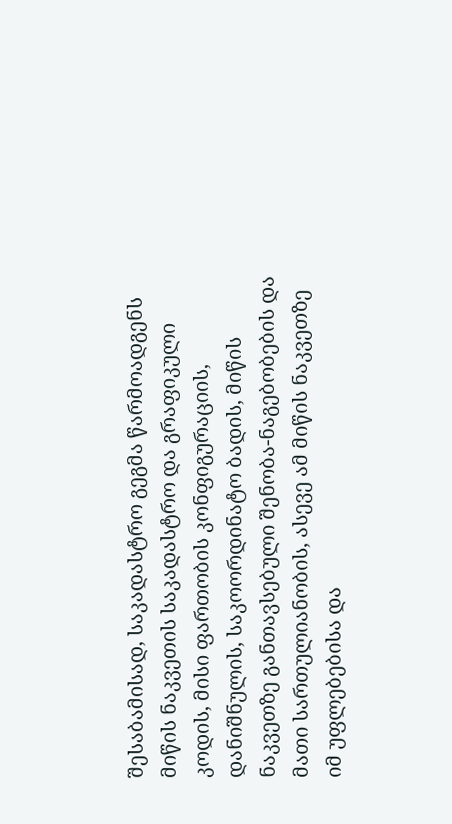შესაბამისად, საკადასტრო გეგმა წარმოადგენს მიწის ნაკვეთის საკადასტრო და გრაფიკული კოდის, მისი ფართობის კონფიგურაციის, დანიშნულის, საკოორდინატო ბადის, მიწის ნაკვეთზე განთავსებული შენობა-ნაგებობების და მათი სართულიანობის, ასევე ამ მიწის ნაკვეთზე იმ უფლებებისა და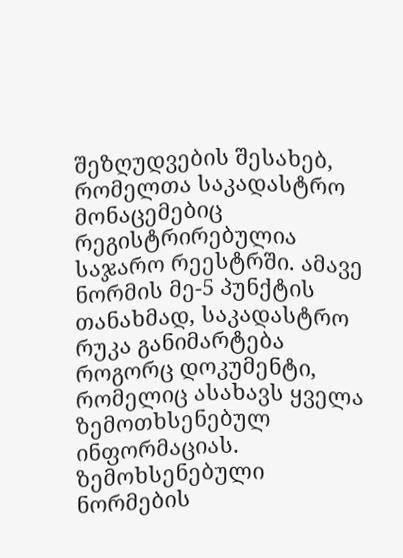შეზღუდვების შესახებ, რომელთა საკადასტრო მონაცემებიც რეგისტრირებულია საჯარო რეესტრში. ამავე ნორმის მე-5 პუნქტის თანახმად, საკადასტრო რუკა განიმარტება როგორც დოკუმენტი, რომელიც ასახავს ყველა ზემოთხსენებულ ინფორმაციას. ზემოხსენებული ნორმების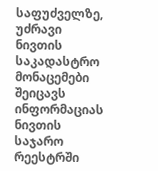საფუძველზე, უძრავი ნივთის საკადასტრო მონაცემები შეიცავს ინფორმაციას ნივთის საჯარო რეესტრში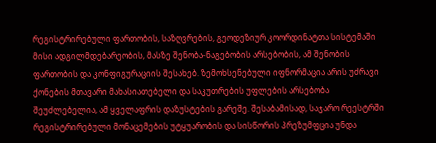რეგისტრირებული ფართობის, საზღვრების, გეოდეზიურ კოორდინატთა სისტემაში მისი ადგილმდებარეობის, მასზე შენობა-ნაგებობის არსებობის, ამ შენობის ფართობის და კონფიგურაციის შესახებ. ზემოხსენებული იფნორმაცია არის უძრავი ქონების მთავარი მახასიათებელი და საკუთრების უფლების არსებობა შეუძლებელია, ამ ყველაფრის დაზუსტების გარეშე. შესაბამისად, საჯარო რეესტრში რეგისტრირებული მონაცემების უტყუარობის და სისწორის პრეზუმფცია უნდა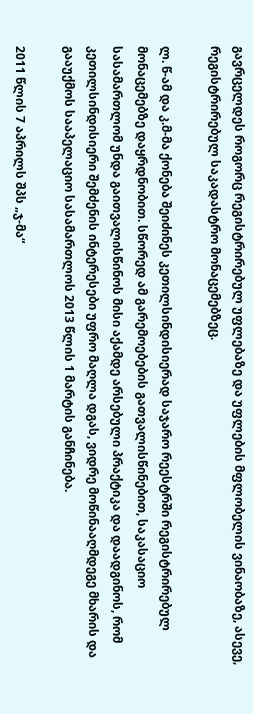გავრცელდეს როგორც რეგისტრირებულ უფლებაზე და უფლების მფლობელის ვინაობაზე, ასევე, რეგისტრირებულ საკადასტრო მონაცემებზეც.

ლ. წ-ამ და კ.მ-მა ქონება შეიძინეს კეთილსინდისიერად საჯარო რეესტრში რეგისტრირებულ მონაცემებზე დაყრდნობით. სწორედ ამ გარემოებების გათვალისწინებით, საკასაციო სასამართლომ უნდა გაითვალისწინოს მისი აქამდე არსებული პრაქტიკა და დაადგინოს, რომ კეთილსინდისიერი შემძენის ინტერესები უფრო მაღლა დგას, ვიდრე მოწინააღმდეგე მხარის და გააუქმოს სააპელაციო სასამართლოს 2013 წლის 1 მარტის განჩინება.

2011 წლის 7 აპრილს შპს „ჯ-მა“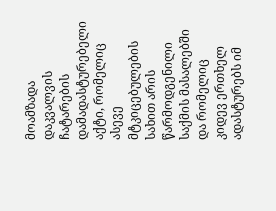მოამზადა დაკვალვის ჩატარების დამადასტურებელი აქტი, რომელიც ასევე მტკიცებულების სახით არის წარმოდგენილი საქმის მასალებში და რომელიც კიდევ ერთხელ ადასტურებს იმ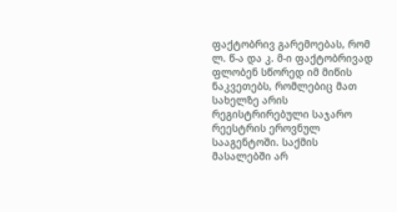ფაქტობრივ გარემოებას, რომ ლ. წ-ა და კ. მ-ი ფაქტობრივად ფლობენ სწორედ იმ მიწის ნაკვეთებს, რომლებიც მათ სახელზე არის რეგისტრირებული საჯარო რეესტრის ეროვნულ სააგენტოში. საქმის მასალებში არ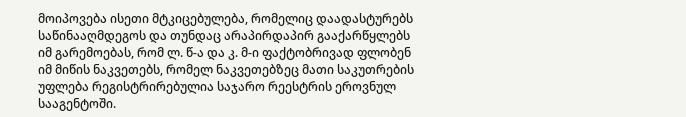მოიპოვება ისეთი მტკიცებულება, რომელიც დაადასტურებს საწინააღმდეგოს და თუნდაც არაპირდაპირ გააქარწყლებს იმ გარემოებას, რომ ლ. წ-ა და კ. მ-ი ფაქტობრივად ფლობენ იმ მიწის ნაკვეთებს, რომელ ნაკვეთებზეც მათი საკუთრების უფლება რეგისტრირებულია საჯარო რეესტრის ეროვნულ სააგენტოში.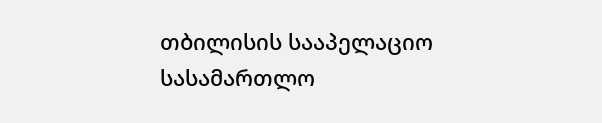თბილისის სააპელაციო სასამართლო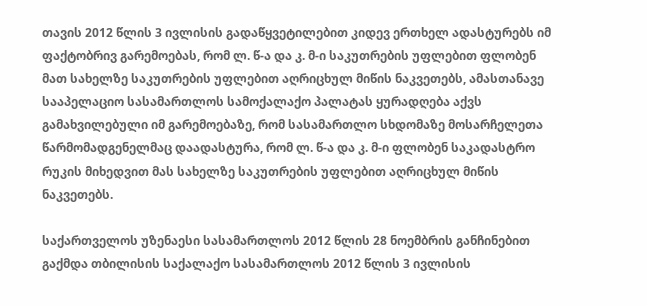თავის 2012 წლის 3 ივლისის გადაწყვეტილებით კიდევ ერთხელ ადასტურებს იმ ფაქტობრივ გარემოებას, რომ ლ. წ-ა და კ. მ-ი საკუთრების უფლებით ფლობენ მათ სახელზე საკუთრების უფლებით აღრიცხულ მიწის ნაკვეთებს, ამასთანავე სააპელაციო სასამართლოს სამოქალაქო პალატას ყურადღება აქვს გამახვილებული იმ გარემოებაზე, რომ სასამართლო სხდომაზე მოსარჩელეთა წარმომადგენელმაც დაადასტურა, რომ ლ. წ-ა და კ. მ-ი ფლობენ საკადასტრო რუკის მიხედვით მას სახელზე საკუთრების უფლებით აღრიცხულ მიწის ნაკვეთებს.

საქართველოს უზენაესი სასამართლოს 2012 წლის 28 ნოემბრის განჩინებით გაქმდა თბილისის საქალაქო სასამართლოს 2012 წლის 3 ივლისის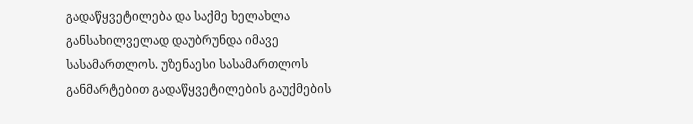გადაწყვეტილება და საქმე ხელახლა განსახილველად დაუბრუნდა იმავე სასამართლოს. უზენაესი სასამართლოს განმარტებით გადაწყვეტილების გაუქმების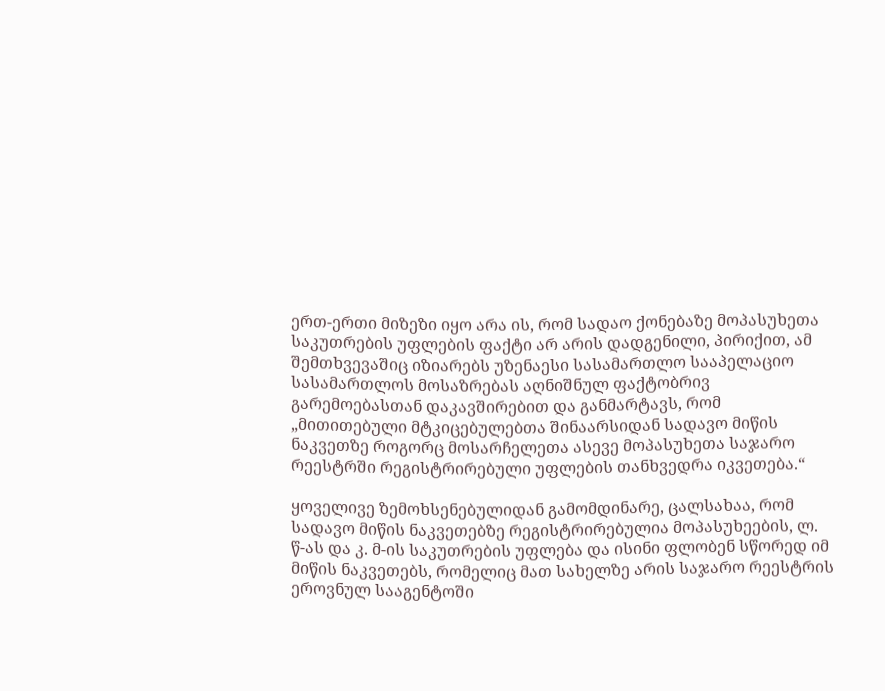ერთ-ერთი მიზეზი იყო არა ის, რომ სადაო ქონებაზე მოპასუხეთა საკუთრების უფლების ფაქტი არ არის დადგენილი, პირიქით, ამ შემთხვევაშიც იზიარებს უზენაესი სასამართლო სააპელაციო სასამართლოს მოსაზრებას აღნიშნულ ფაქტობრივ გარემოებასთან დაკავშირებით და განმარტავს, რომ „მითითებული მტკიცებულებთა შინაარსიდან სადავო მიწის ნაკვეთზე როგორც მოსარჩელეთა ასევე მოპასუხეთა საჯარო რეესტრში რეგისტრირებული უფლების თანხვედრა იკვეთება.“

ყოველივე ზემოხსენებულიდან გამომდინარე, ცალსახაა, რომ სადავო მიწის ნაკვეთებზე რეგისტრირებულია მოპასუხეების, ლ. წ-ას და კ. მ-ის საკუთრების უფლება და ისინი ფლობენ სწორედ იმ მიწის ნაკვეთებს, რომელიც მათ სახელზე არის საჯარო რეესტრის ეროვნულ სააგენტოში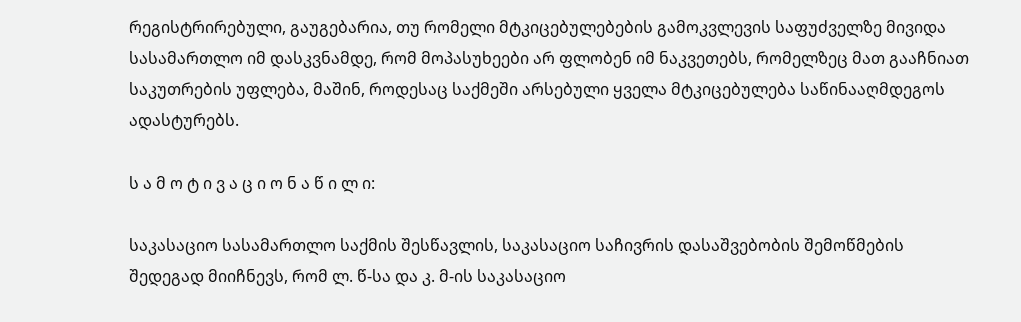რეგისტრირებული, გაუგებარია, თუ რომელი მტკიცებულებების გამოკვლევის საფუძველზე მივიდა სასამართლო იმ დასკვნამდე, რომ მოპასუხეები არ ფლობენ იმ ნაკვეთებს, რომელზეც მათ გააჩნიათ საკუთრების უფლება, მაშინ, როდესაც საქმეში არსებული ყველა მტკიცებულება საწინააღმდეგოს ადასტურებს.

ს ა მ ო ტ ი ვ ა ც ი ო ნ ა წ ი ლ ი:

საკასაციო სასამართლო საქმის შესწავლის, საკასაციო საჩივრის დასაშვებობის შემოწმების შედეგად მიიჩნევს, რომ ლ. წ-სა და კ. მ-ის საკასაციო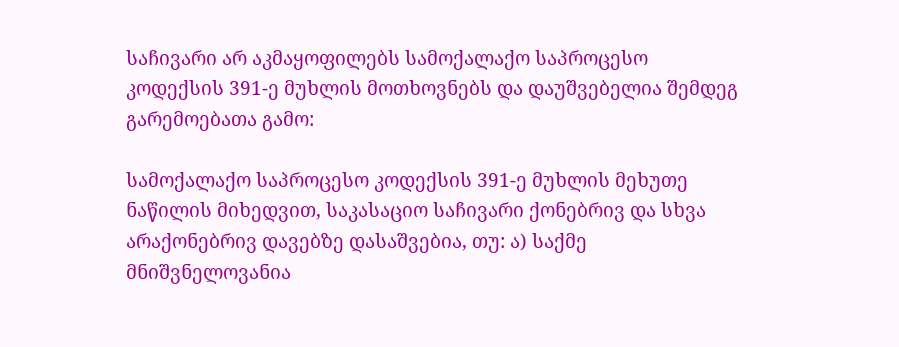საჩივარი არ აკმაყოფილებს სამოქალაქო საპროცესო კოდექსის 391-ე მუხლის მოთხოვნებს და დაუშვებელია შემდეგ გარემოებათა გამო:

სამოქალაქო საპროცესო კოდექსის 391-ე მუხლის მეხუთე ნაწილის მიხედვით, საკასაციო საჩივარი ქონებრივ და სხვა არაქონებრივ დავებზე დასაშვებია, თუ: ა) საქმე მნიშვნელოვანია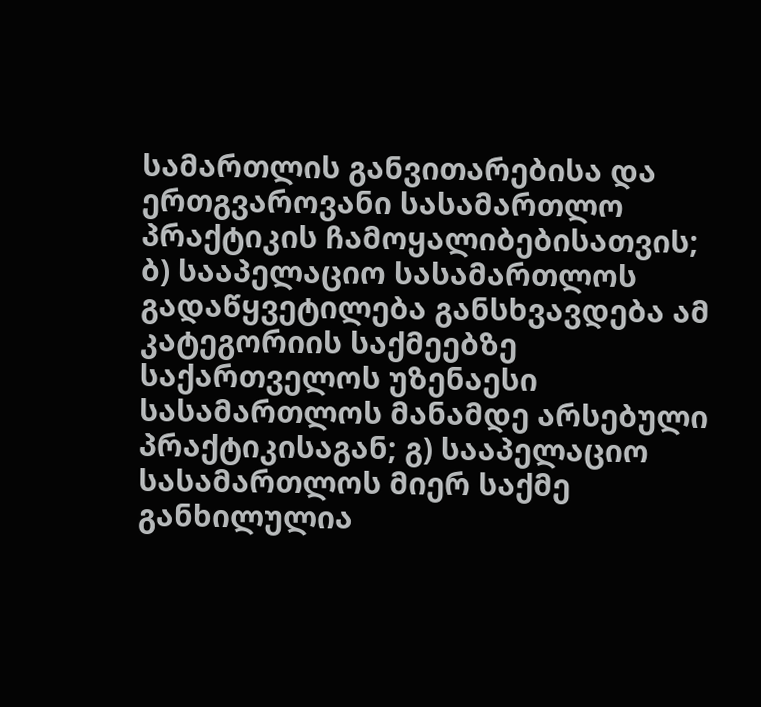სამართლის განვითარებისა და ერთგვაროვანი სასამართლო პრაქტიკის ჩამოყალიბებისათვის; ბ) სააპელაციო სასამართლოს გადაწყვეტილება განსხვავდება ამ კატეგორიის საქმეებზე საქართველოს უზენაესი სასამართლოს მანამდე არსებული პრაქტიკისაგან; გ) სააპელაციო სასამართლოს მიერ საქმე განხილულია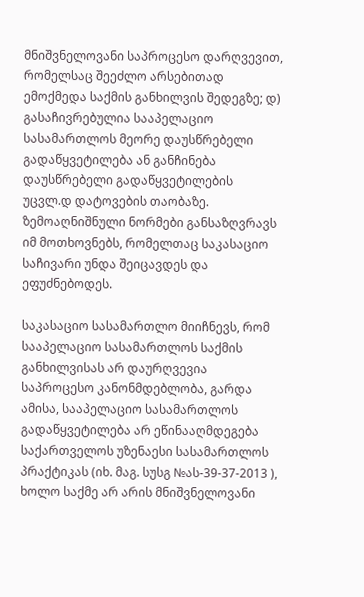მნიშვნელოვანი საპროცესო დარღვევით, რომელსაც შეეძლო არსებითად ემოქმედა საქმის განხილვის შედეგზე; დ) გასაჩივრებულია სააპელაციო სასამართლოს მეორე დაუსწრებელი გადაწყვეტილება ან განჩინება დაუსწრებელი გადაწყვეტილების უცვლ.დ დატოვების თაობაზე. ზემოაღნიშნული ნორმები განსაზღვრავს იმ მოთხოვნებს, რომელთაც საკასაციო საჩივარი უნდა შეიცავდეს და ეფუძნებოდეს.

საკასაციო სასამართლო მიიჩნევს, რომ სააპელაციო სასამართლოს საქმის განხილვისას არ დაურღვევია საპროცესო კანონმდებლობა, გარდა ამისა, სააპელაციო სასამართლოს გადაწყვეტილება არ ეწინააღმდეგება საქართველოს უზენაესი სასამართლოს პრაქტიკას (იხ. მაგ. სუსგ №ას-39-37-2013 ), ხოლო საქმე არ არის მნიშვნელოვანი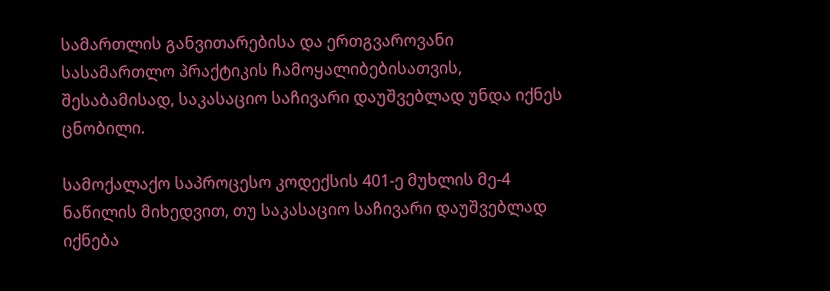სამართლის განვითარებისა და ერთგვაროვანი სასამართლო პრაქტიკის ჩამოყალიბებისათვის, შესაბამისად, საკასაციო საჩივარი დაუშვებლად უნდა იქნეს ცნობილი.

სამოქალაქო საპროცესო კოდექსის 401-ე მუხლის მე-4 ნაწილის მიხედვით, თუ საკასაციო საჩივარი დაუშვებლად იქნება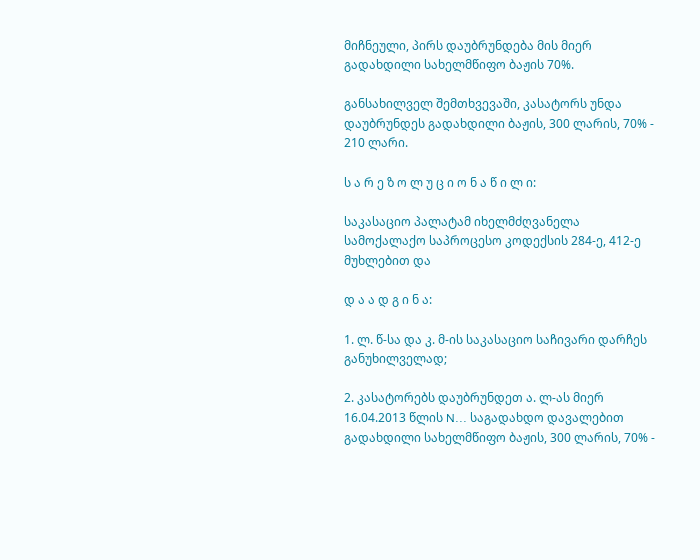მიჩნეული, პირს დაუბრუნდება მის მიერ გადახდილი სახელმწიფო ბაჟის 70%.

განსახილველ შემთხვევაში, კასატორს უნდა დაუბრუნდეს გადახდილი ბაჟის, 300 ლარის, 70% - 210 ლარი.

ს ა რ ე ზ ო ლ უ ც ი ო ნ ა წ ი ლ ი:

საკასაციო პალატამ იხელმძღვანელა სამოქალაქო საპროცესო კოდექსის 284-ე, 412-ე მუხლებით და

დ ა ა დ გ ი ნ ა:

1. ლ. წ-სა და კ. მ-ის საკასაციო საჩივარი დარჩეს განუხილველად;

2. კასატორებს დაუბრუნდეთ ა. ლ-ას მიერ 16.04.2013 წლის N... საგადახდო დავალებით გადახდილი სახელმწიფო ბაჟის, 300 ლარის, 70% -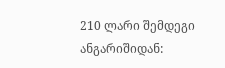210 ლარი შემდეგი ანგარიშიდან: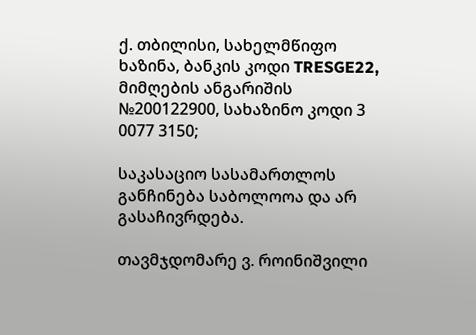ქ. თბილისი, სახელმწიფო ხაზინა, ბანკის კოდი TRESGE22, მიმღების ანგარიშის №200122900, სახაზინო კოდი 3 0077 3150;

საკასაციო სასამართლოს განჩინება საბოლოოა და არ გასაჩივრდება.

თავმჯდომარე ვ. როინიშვილი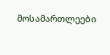მოსამართლეები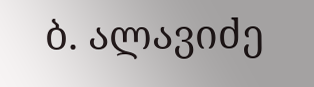ბ. ალავიძე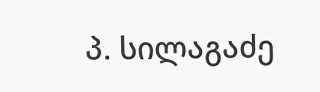პ. სილაგაძე